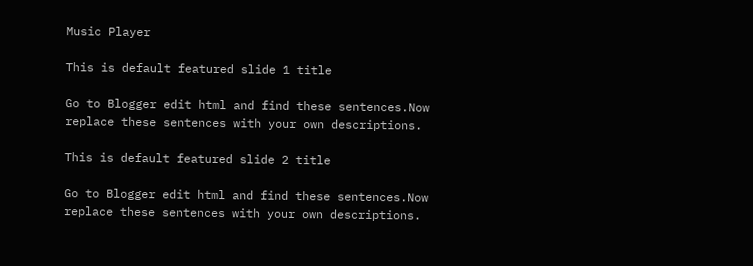Music Player

This is default featured slide 1 title

Go to Blogger edit html and find these sentences.Now replace these sentences with your own descriptions.

This is default featured slide 2 title

Go to Blogger edit html and find these sentences.Now replace these sentences with your own descriptions.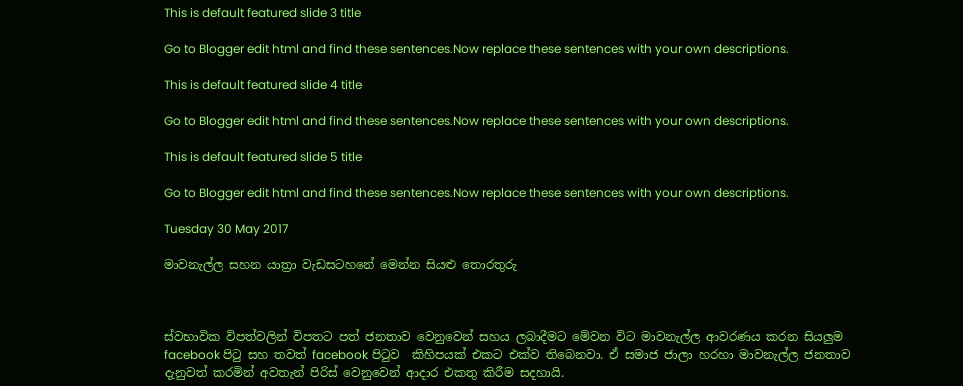This is default featured slide 3 title

Go to Blogger edit html and find these sentences.Now replace these sentences with your own descriptions.

This is default featured slide 4 title

Go to Blogger edit html and find these sentences.Now replace these sentences with your own descriptions.

This is default featured slide 5 title

Go to Blogger edit html and find these sentences.Now replace these sentences with your own descriptions.

Tuesday 30 May 2017

මාවනැල්ල සහන යාත්‍රා වැඩසටහනේ මෙන්න සියළු තොරතුරු



ස්වභාවික විපත්වලින් විපතට පත් ජනතාව වෙනුවෙන් සහය ලබාදීමට මේවන විට මාවනැල්ල ආවරණය කරන සියලුම facebook පිටු සහ තවත් facebook පිටුව  කිහිපයක් එකට එක්ව තිබෙනවා. ඒ සමාජ ජාලා හරහා මාවනැල්ල ජනතාව දැනුවත් කරමින් අවතැන් පිරිස් වෙනුවෙන් ආදාර එකතු කිරීම සදහායි.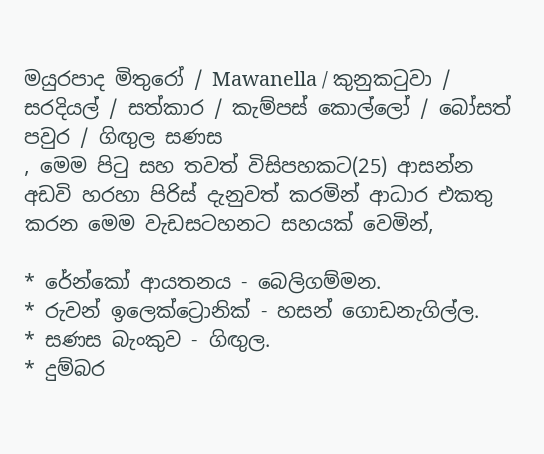මයුරපාද මිතුරෝ / Mawanella / කුනුකටුවා / සරදියල් / සත්කාර / කැම්පස් කොල්ලෝ / බෝසත් පවුර / ගිඟුල සණස
, මෙම පිටු සහ තවත් විසිපහකට(25) ආසන්න  අඩවි හරහා පිරිස් දැනුවත් කරමින් ආධාර එකතු කරන මෙම වැඩසටහනට සහයක් වෙමින්,

* රේන්කෝ ආයතනය - බෙලිගම්මන.
* රුවන් ඉලෙක්ට්‍රොනික් - හසන් ගොඩනැගිල්ල.
* සණස බැංකුව - ගිඟුල.
* දුම්බර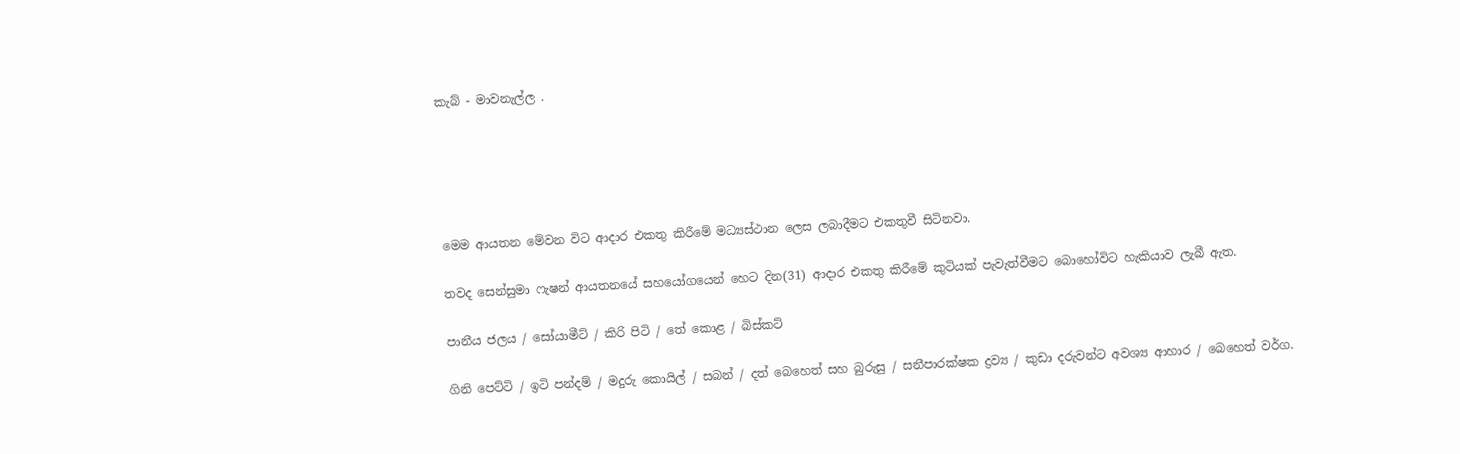කැබ් - මාවනැල්ල .





මෙම ආයතන මේවන විට ආදාර එකතු කිරීමේ මධ්‍යස්ථාන ලෙස ලබාදීමට එකතුවී සිටිනවා.

තවද සෙන්සුමා ෆැෂන් ආයතනයේ සහයෝගයෙන් හෙට දින(31) ආදාර එකතු කිරීමේ කුටියක් පැවැත්වීමට බොහෝවිට හැකියාව ලැබී ඇත.

පානීය ජලය / සෝයාමීට් / කිරි පිටි / තේ කොළ / බිස්කට්

ගිනි පෙට්ටි / ඉටි පන්දම් / මදුරු කොයිල් / සබන් / දත් බෙහෙත් සහ බුරුසු / සනීපාරක්ෂක ද්‍රව්‍ය / කුඩා දරුවන්ට අවශ්‍ය ආහාර / බෙහෙත් වර්ග.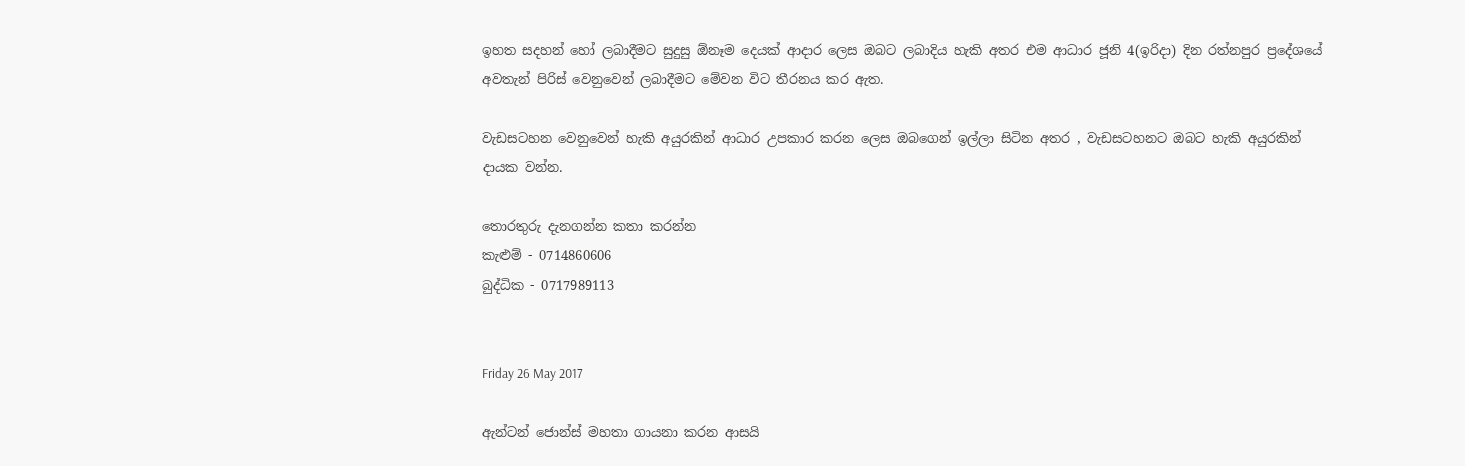ඉහත සදහන් හෝ ලබාදීමට සුදුසු ඕනෑම දෙයක් ආදාර ලෙස ඔබට ලබාදිය හැකි අතර එම ආධාර ජූනි 4(ඉරිදා) දින රත්නපුර ප්‍රදේශයේ අවතැන් පිරිස් වෙනුවෙන් ලබාදීමට මේවන විට තීරනය කර ඇත.

වැඩසටහන වෙනුවෙන් හැකි අයුරකින් ආධාර උපකාර කරන ලෙස ඔබගෙන් ඉල්ලා සිටින අතර , වැඩසටහනට ඔබට හැකි අයුරකින් දායක වන්න.

තොරතුරු දැනගන්න කතා කරන්න
කැළුම් - 0714860606
බුද්ධික - 0717989113


Friday 26 May 2017

ඇන්ටන් ජොන්ස් මහතා ගායනා කරන ආසයි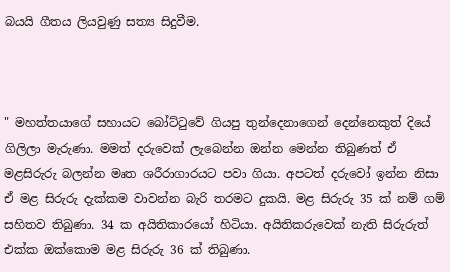බයයි ගීතය ලියවුණු සත්‍ය සිදුවීම.



" මහත්තයාගේ සහායට බෝට්‌ටුවේ ගියපු තුන්දෙනාගෙන් දෙන්නෙකුත් දියේ ගිලිලා මැරුණා. මමත් දරුවෙක්‌ ලැබෙන්න ඔන්න මෙන්න තිබුණත් ඒ මළසිරුරු බලන්න මෘත ශරීරාගාරයට පවා ගියා. අපටත් දරුවෝ ඉන්න නිසා ඒ මළ සිරුරු දැක්‌කම වාවන්න බැරි තරමට දුකයි. මළ සිරුරු 35 ක්‌ නම් ගම් සහිතව තිබුණා. 34 ක අයිතිකාරයෝ හිටියා. අයිතිකරුවෙක්‌ නැති සිරුරුත් එක්‌ක ඔක්‌කොම මළ සිරුරු 36 ක්‌ තිබුණා.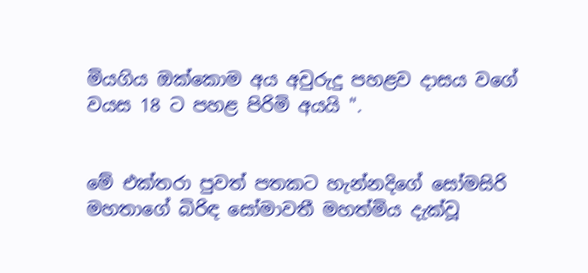මියගිය ඔක්‌කොම අය අවුරුදු පහළව දාසය වගේ වයස 18 ට පහළ පිරිමි අයයි ".


මේ එක්තරා පුවත් පතකට හැන්නදිගේ සෝමසිරි මහතාගේ බිරිඳ සෝමාවතී මහත්මිය දැක්වූ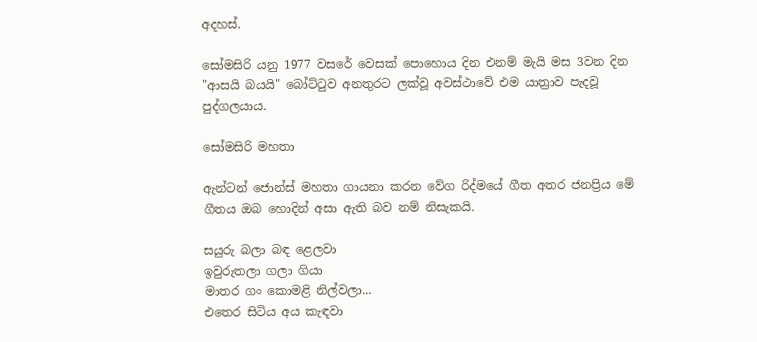අදහස්.

සෝමසිරි යනු 1977 වසරේ වෙසක් පොහොය දින එනම් මැයි මස 3වන දින "ආසයි බයයි" බෝට්ටුව අනතුරට ලක්වූ අවස්ථාවේ එම යාත්‍රාව පැදවූ පුද්ගලයාය.

සෝමසිරි මහතා

ඇන්ටන් ජොන්ස් මහතා ගායනා කරන වේග රිද්මයේ ගීත අතර ජනප්‍රිය මේ ගීතය ඔබ හොදින් අසා ඇති බව නම් නිසැකයි.

සයුරු බලා බඳ ළෙලවා
ඉවුරුතලා ගලා ගියා
මාතර ගං කොමළි නිල්වලා...
එතෙර සිටිය අය කැඳවා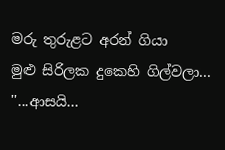මරු තුරුළට අරන් ගියා
මුළු සිරිලක දුකෙහි ගිල්වලා...
''...ආසයි...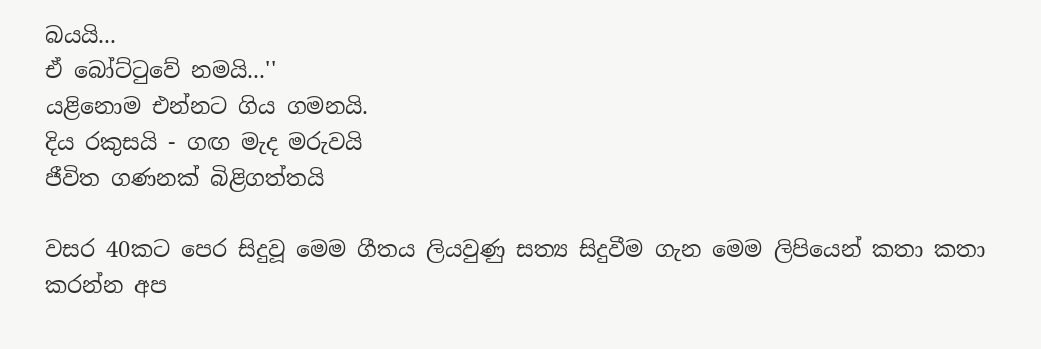බයයි...
ඒ බෝට්‌ටුවේ නමයි...''
යළිනොම එන්නට ගිය ගමනයි.
දිය රකුසයි - ගඟ මැද මරුවයි
ජීවිත ගණනක්‌ බිළිගත්තයි

වසර 40කට පෙර සිදුවූ මෙම ගීතය ලියවුණු සත්‍ය සිදුවීම ගැන මෙම ලිපියෙන් කතා කතා කරන්න අප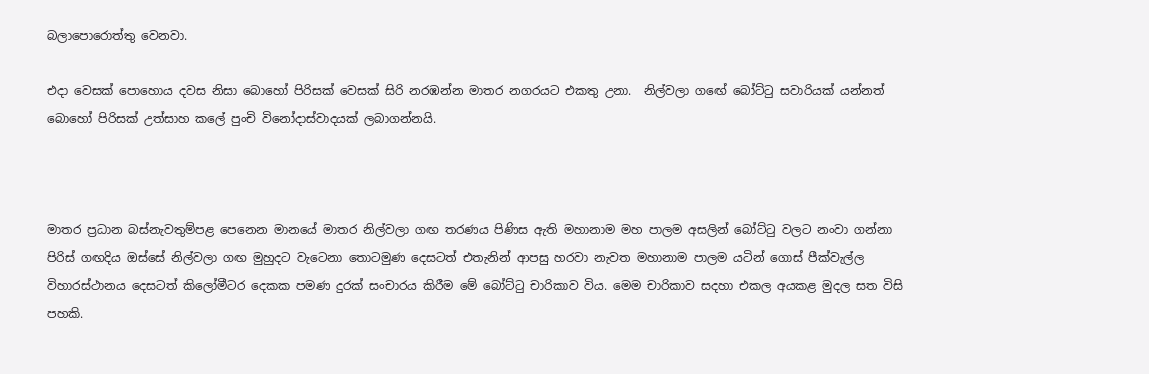බලාපොරොත්තු වෙනවා.

එදා වෙසක් පොහොය දවස නිසා බොහෝ පිරිසක් වෙසක් සිරි නරඹන්න මාතර නගරයට එකතු උනා.  නිල්වලා ගඟේ බෝට්ටු සවාරියක් යන්නත් බොහෝ පිරිසක් උත්සාහ කලේ පුංචි විනෝදාස්වාදයක් ලබාගන්නයි.



මාතර ප්‍රධාන බස්‌නැවතුම්පළ පෙනෙන මානයේ මාතර නිල්වලා ගඟ තරණය පිණිස ඇති මහානාම මහ පාලම අසලින් බෝට්‌ටු වලට නංවා ගන්නා පිරිස් ගඟදිය ඔස්‌සේ නිල්වලා ගඟ මුහුදට වැටෙනා තොටමුණ දෙසටත් එතැනින් ආපසු හරවා නැවත මහානාම පාලම යටින් ගොස්‌ පීක්‌වැල්ල විහාරස්‌ථානය දෙසටත් කිලෝමීටර දෙකක පමණ දුරක්‌ සංචාරය කිරීම මේ බෝට්ටු චාරිකාව විය. මෙම චාරිකාව සදහා එකල අයකළ මුදල සත විසි පහකි.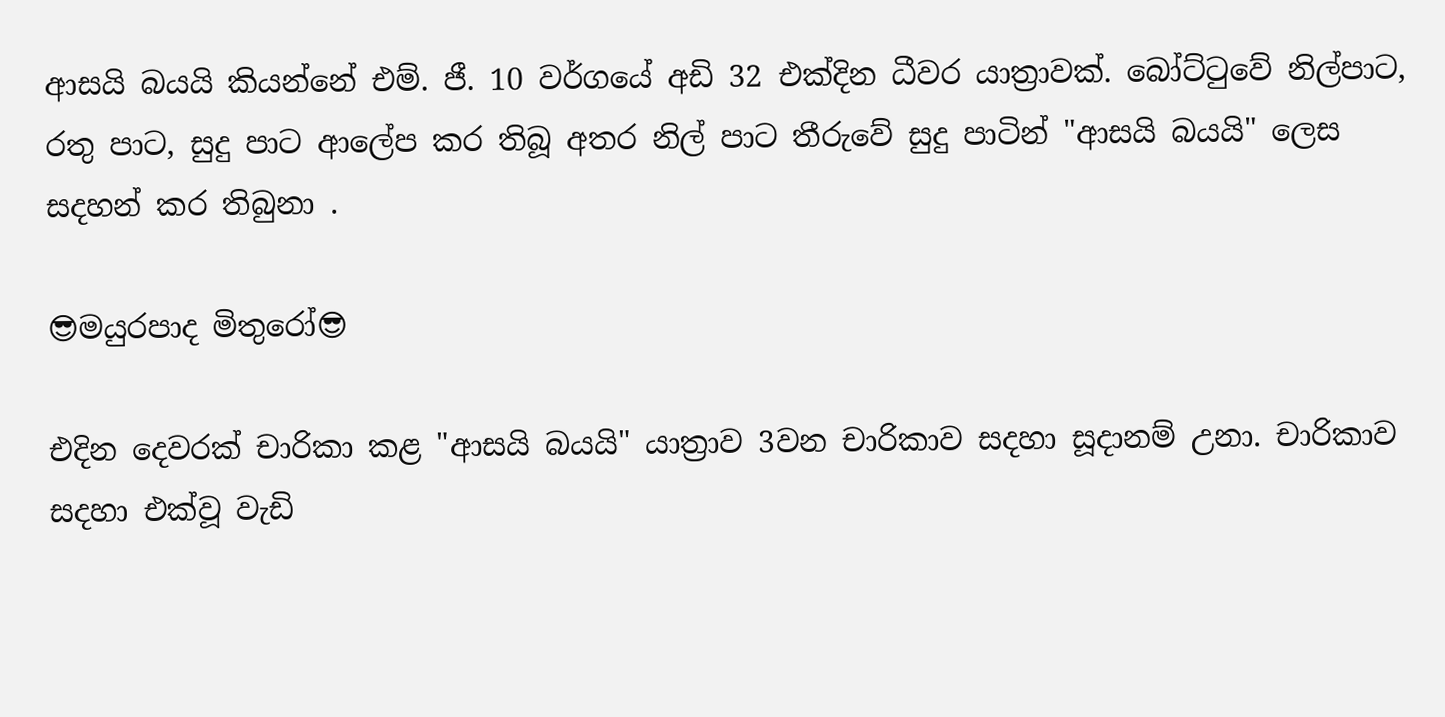ආසයි බයයි කියන්නේ එම්. ජී. 10 වර්ගයේ අඩි 32 එක්‌දින ධීවර යාත්‍රාවක්‌. බෝට්‌ටුවේ නිල්පාට, රතු පාට, සුදු පාට ආලේප කර තිබූ අතර නිල් පාට තීරුවේ සුදු පාටින් "ආසයි බයයි" ලෙස සදහන් කර තිබුනා .

😎මයුරපාද මිතුරෝ😎

එදින දෙවරක් චාරිකා කළ "ආසයි බයයි" යාත්‍රාව 3වන චාරිකාව සදහා සූදානම් උනා. චාරිකාව සදහා එක්වූ වැඩි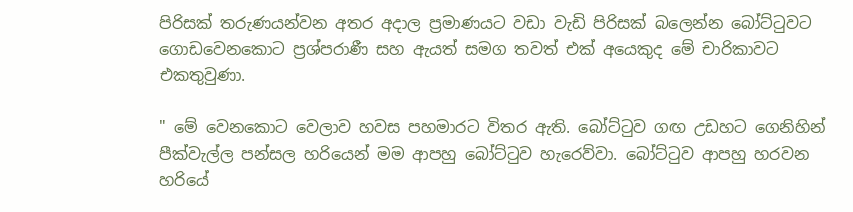පිරිසක් තරුණයන්වන අතර අදාල ප්‍රමාණයට වඩා වැඩි පිරිසක් බලෙන්න බෝට්ටුවට ගොඩවෙනකොට ප්‍රශ්පරාණී සහ ඇයත් සමග තවත් එක් අයෙකුද මේ චාරිකාවට එකතුවුණා.

" මේ වෙනකොට වෙලාව හවස පහමාරට විතර ඇති. බෝට්‌ටුව ගඟ උඩහට ගෙනිහින් පීක්‌වැල්ල පන්සල හරියෙන් මම ආපහු බෝට්‌ටුව හැරෙව්වා. බෝට්‌ටුව ආපහු හරවන හරියේ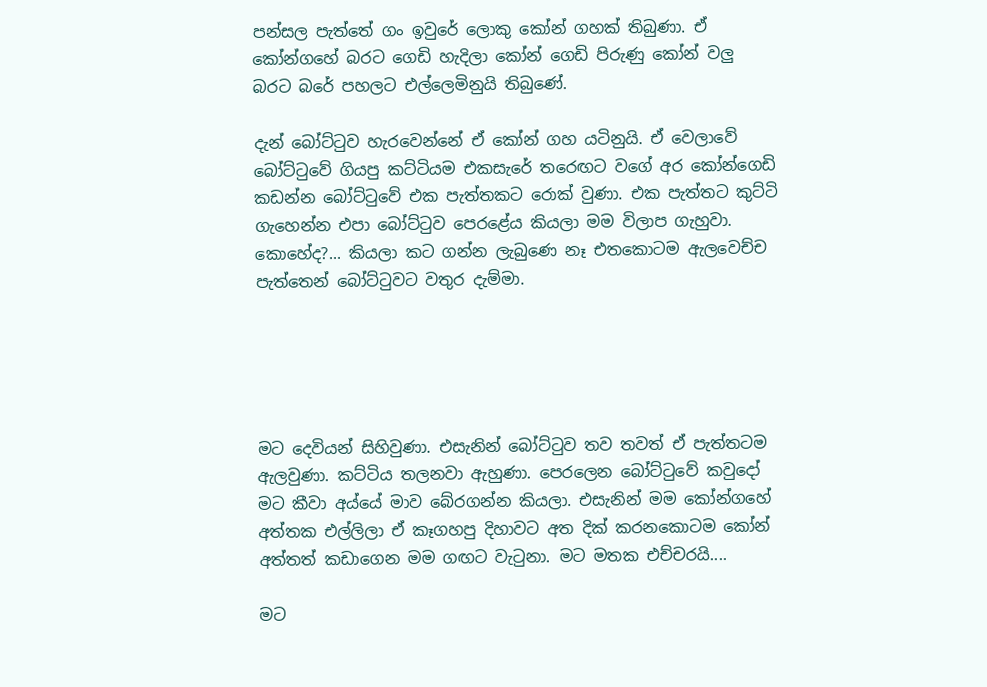පන්සල පැත්තේ ගං ඉවුරේ ලොකු කෝන් ගහක්‌ තිබුණා. ඒ කෝන්ගහේ බරට ගෙඩි හැදිලා කෝන් ගෙඩි පිරුණු කෝන් වලු බරට බරේ පහලට එල්ලෙමිනුයි තිබුණේ.

දැන් බෝට්‌ටුව හැරවෙන්නේ ඒ කෝන් ගහ යටිනුයි. ඒ වෙලාවේ බෝට්‌ටුවේ ගියපු කට්‌ටියම එකසැරේ තරෙඟට වගේ අර කෝන්ගෙඩි කඩන්න බෝට්‌ටුවේ එක පැත්තකට රොක්‌ වුණා. එක පැත්තට කුට්‌ටි ගැහෙන්න එපා බෝට්‌ටුව පෙරළේය කියලා මම විලාප ගැහුවා. කොහේද?... කියලා කට ගන්න ලැබුණෙ නෑ එතකොටම ඇලවෙච්ච පැත්තෙන් බෝට්‌ටුවට වතුර දැම්මා.





මට දෙවියන් සිහිවුණා. එසැනින් බෝට්‌ටුව තව තවත් ඒ පැත්තටම ඇලවුණා. කට්‌ටිය තලනවා ඇහුණා. පෙරලෙන බෝට්‌ටුවේ කවුදෝ මට කීවා අය්යේ මාව බේරගන්න කියලා. එසැනින් මම කෝන්ගහේ අත්තක එල්ලිලා ඒ කෑගහපු දිහාවට අත දික්‌ කරනකොටම කෝන් අත්තත් කඩාගෙන මම ගඟට වැටුනා. මට මතක එච්චරයි....

මට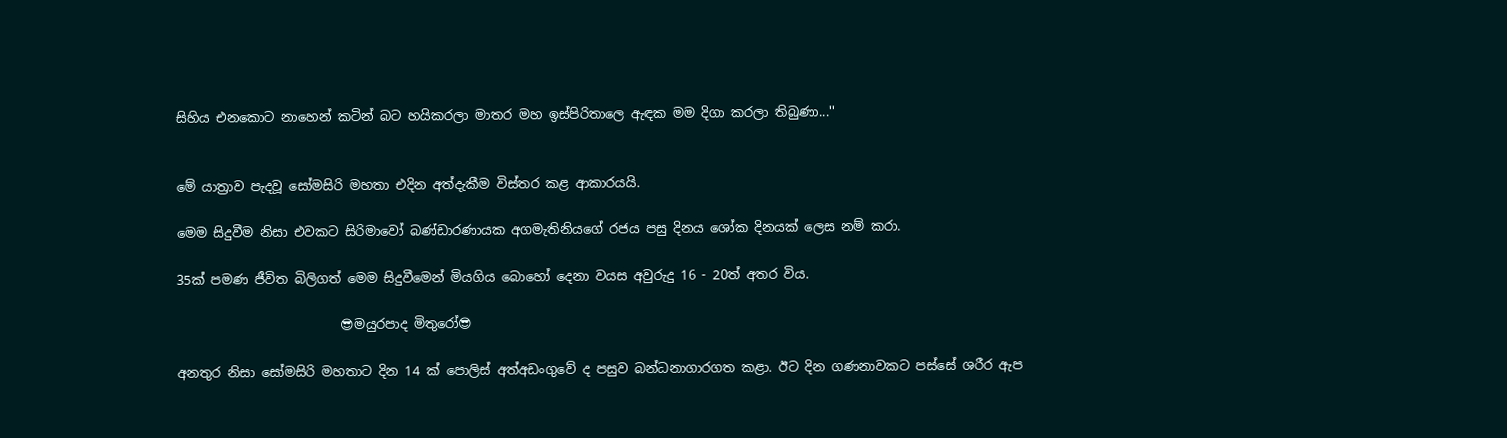සිහිය එනකොට නාහෙන් කටින් බට හයිකරලා මාතර මහ ඉස්‌පිරිතාලෙ ඇඳක මම දිගා කරලා තිබුණා...''


මේ යාත්‍රාව පැදවූ සෝමසිරි මහතා එදින අත්දැකීම විස්තර කළ ආකාරයයි.

මෙම සිදුවීම නිසා එවකට සිරිමාවෝ බණ්‌ඩාරණායක අගමැතිනියගේ රජය පසු දිනය ශෝක දිනයක් ලෙස නම් කරා.

35ක් පමණ ජීවිත බිලිගත් මෙම සිදුවීමෙන් මියගිය බොහෝ දෙනා වයස අවුරුදු 16 - 20ත් අතර විය.

                         😎මයුරපාද මිතුරෝ😎

අනතුර නිසා සෝමසිරි මහතාට දින 14 ක්‌ පොලිස්‌ අත්අඩංගුවේ ද පසුව බන්ධනාගාරගත කළා. ඊට දින ගණනාවකට පස්‌සේ ශරීර ඇප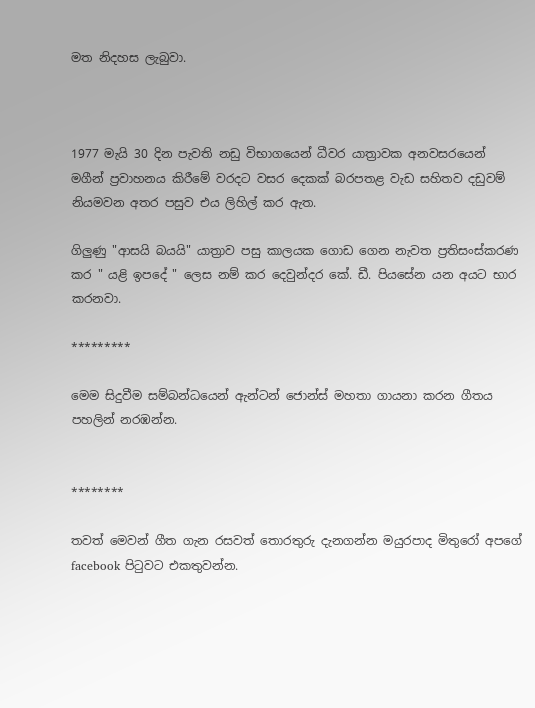මත නිදහස ලැබුවා.



1977 මැයි 30 දින පැවති නඩු විභාගයෙන් ධීවර යාත්‍රාවක අනවසරයෙන් මගීන් ප්‍රවාහනය කිරීමේ වරදට වසර දෙකක් බරපතළ වැඩ සහිතව දඩුවම් නියමවන අතර පසුව එය ලිහිල් කර ඇත.

ගිලුණු "ආසයි බයයි" යාත්‍රාව පසු කාලයක ගොඩ ගෙන නැවත ප්‍රතිසංස්කරණ කර " යළි ඉපදේ " ලෙස නම් කර දෙවුන්දර කේ. ඩී. පියසේන යන අයට භාර කරනවා.

*********

මෙම සිදුවීම සම්බන්ධයෙන් ඇන්ටන් ජොන්ස් මහතා ගායනා කරන ගීතය පහලින් නරඹන්න.


********

තවත් මෙවන් ගීත ගැන රසවත් තොරතුරු දැනගන්න මයුරපාද මිතුරෝ අපගේ facebook පිටුවට එකතුවන්න.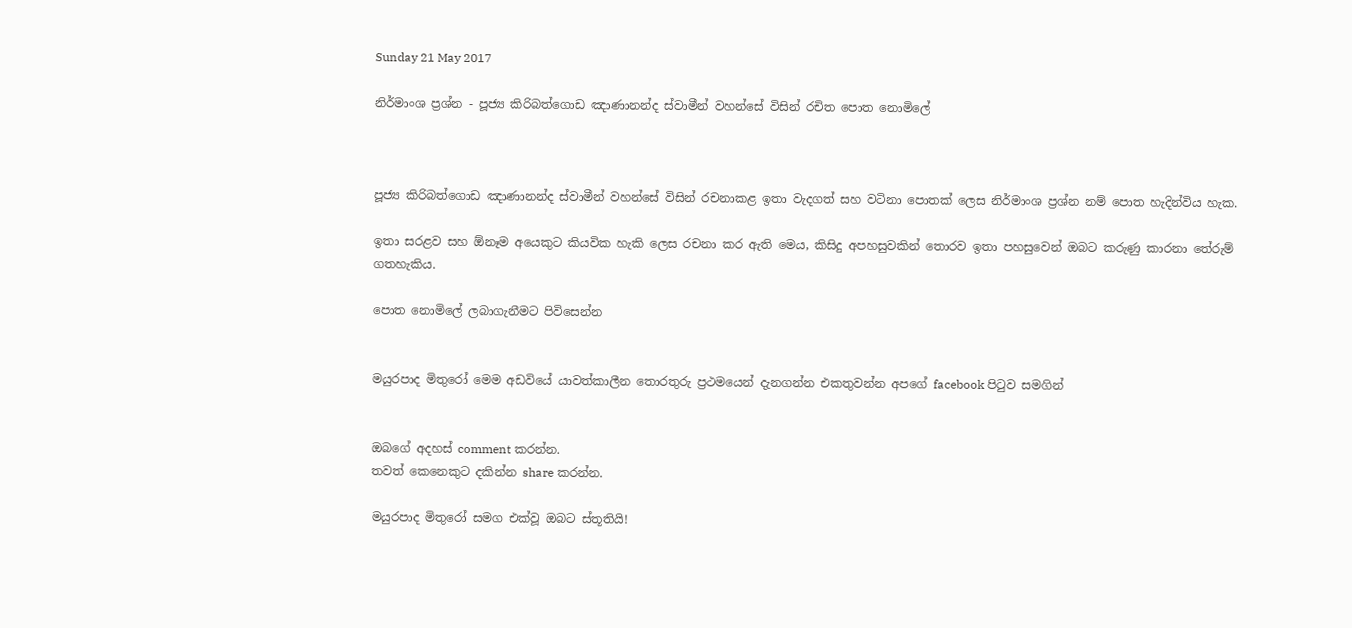Sunday 21 May 2017

නිර්මාංශ ප්‍රශ්න - පූජ්‍ය කිරිබත්ගොඩ ඤාණානන්ද ස්වාමීන් වහන්සේ විසින් රචිත පොත නොමිලේ



පූජ්‍ය කිරිබත්ගොඩ ඤාණානන්ද ස්වාමීන් වහන්සේ විසින් රචනාකළ ඉතා වැදගත් සහ වටිනා පොතක් ලෙස නිර්මාංශ ප්‍රශ්න නම් පොත හැදින්විය හැක.

ඉතා සරළව සහ ඕනෑම අයෙකුට කියවික හැකි ලෙස රචනා කර ඇති මෙය, කිසිදු අපහසුවකින් තොරව ඉතා පහසුවෙන් ඔබට කරුණු කාරනා තේරුම් ගතහැකිය.

පොත නොමිලේ ලබාගැනීමට පිවිසෙන්න


මයුරපාද මිතුරෝ මෙම අඩවියේ යාවත්කාලීන තොරතුරු ප්‍රථමයෙන් දැනගන්න එකතුවන්න අපගේ facebook පිටුව සමගින්


ඔබගේ අදහස් comment කරන්න.
තවත් කෙනෙකුට දකින්න share කරන්න.

මයුරපාද මිතුරෝ සමග එක්වූ ඔබට ස්තූතියි!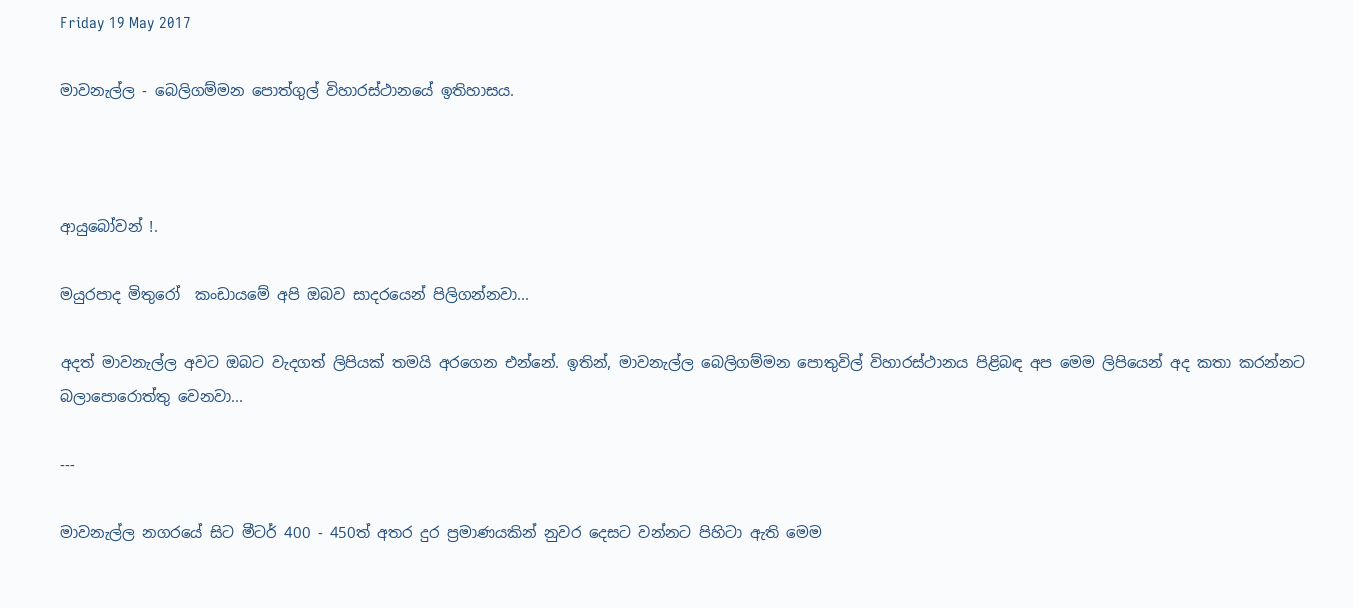Friday 19 May 2017

මාවනැල්ල - බෙලිගම්මන පොත්ගුල් විහාරස්ථානයේ ඉතිහාසය.



ආයුබෝවන් !.

මයුරපාද මිතුරෝ  කංඩායමේ අපි ඔබව සාදරයෙන් පිලිගන්නවා...

අදත් මාවනැල්ල අවට ඔබට වැදගත් ලිපියක් තමයි අරගෙන එන්නේ. ඉතින්, මාවනැල්ල බෙලිගම්මන පොතුවිල් විහාරස්ථානය පිළිබඳ අප මෙම ලිපියෙන් අද කතා කරන්නට බලාපොරොත්තු වෙනවා...

---

මාවනැල්ල නගරයේ සිට මීටර් 400 - 450ත් අතර දුර ප්‍රමාණයකින් නුවර දෙසට වන්නට පිහිටා ඇති මෙම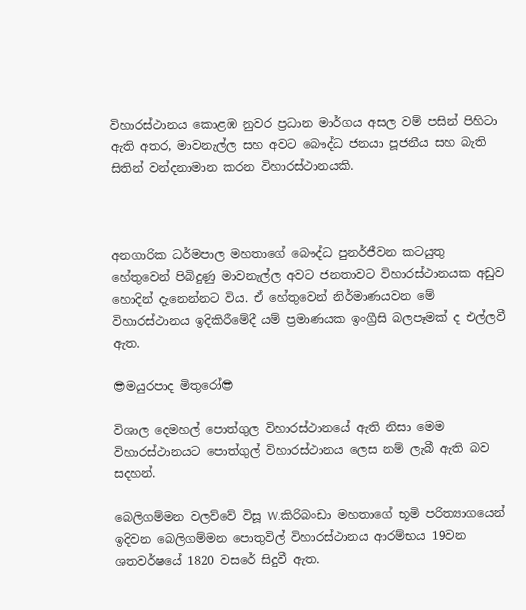විහාරස්ථානය කොළඹ නුවර ප්‍රධාන මාර්ගය අසල වම් පසින් පිහිටා ඇති අතර, මාවනැල්ල සහ අවට බෞද්ධ ජනයා පූජනීය සහ බැති සිතින් වන්දනාමාන කරන විහාරස්ථානයකි.



අනගාරික ධර්මපාල මහතාගේ බෞද්ධ පුනර්ජීවන කටයුතු හේතුවෙන් පිබිදුණු මාවනැල්ල අවට ජනතාවට විහාරස්ථානයක අඩුව හොදින් දැනෙන්නට විය. ඒ හේතුවෙන් නිර්මාණයවන මේ විහාරස්ථානය ඉදිකිරීමේදී යම් ප්‍රමාණයක ඉංග්‍රීසි බලපෑමක් ද එල්ලවී ඇත.

😎මයුරපාද මිතුරෝ😎

විශාල දෙමහල් පොත්ගුල විහාරස්ථානයේ ඇති නිසා මෙම විහාරස්ථානයට පොත්ගුල් විහාරස්ථානය ලෙස නම් ලැබී ඇති බව සදහන්.

බෙලිගම්මන වලව්වේ විසූ W.කිරිබංඩා මහතාගේ භූමි පරිත්‍යාගයෙන් ඉදිවන බෙලිගම්මන පොතුවිල් විහාරස්ථානය ආරම්භය 19වන ශතවර්ෂයේ 1820 වසරේ සිදුවී ඇත.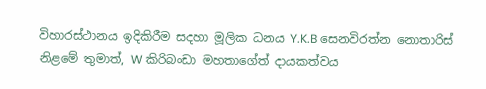විහාරස්ථානය ඉදිකිරීම සදහා මූලික ධනය Y.K.B සෙනවිරත්න නොතාරිස් නිළමේ තුමාත්, W කිරිබංඩා මහතාගේත් දායකත්වය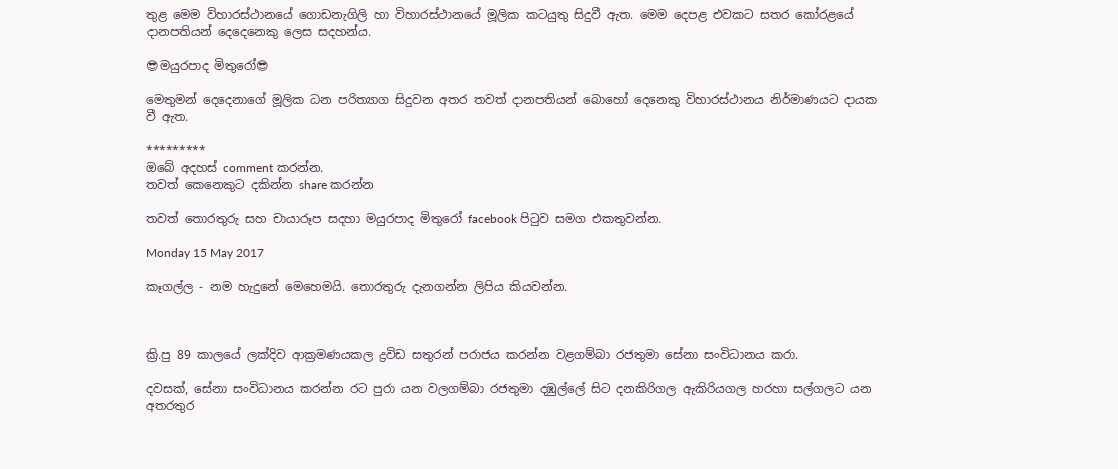තුළ මෙම විහාරස්ථානයේ ගොඩනැගිලි හා විහාරස්ථානයේ මූලික කටයුතු සිදුවී ඇත. මෙම දෙපළ එවකට සතර කෝරළයේ දානපතියන් දෙදෙනෙකු ලෙස සදහන්ය.

😎මයුරපාද මිතුරෝ😎

මෙතුමන් දෙදෙනාගේ මූලික ධන පරිත්‍යාග සිදුවන අතර තවත් දානපතියන් බොහෝ දෙනෙකු විහාරස්ථානය නිර්මාණයට දායක වී ඇත.

*********
ඔබේ අදහස් comment කරන්න.
තවත් කෙනෙකුට දකින්න share කරන්න

තවත් තොරතුරු සහ චායාරූප සදහා මයුරපාද මිතුරෝ facebook පිටුව සමග එකතුවන්න.

Monday 15 May 2017

කෑගල්ල - නම හැදුනේ මෙහෙමයි. තොරතුරු දැනගන්න ලිපිය කියවන්න.



ක්‍රි.පු 89 කාලයේ ලක්දිව ආක්‍රමණයකල ද්‍රවිඩ සතුරන් පරාජය කරන්න වළගම්බා රජතුමා සේනා සංවිධානය කරා.

දවසක්, සේනා සංවිධානය කරන්න රට පුරා යන වලගම්බා රජතුමා දඹුල්ලේ සිට දනකිරිගල ඇකිරියගල හරහා සල්ගලට යන අතරතුර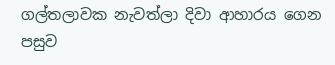ගල්තලාවක නැවත්ලා දිවා ආහාරය ගෙන පසුව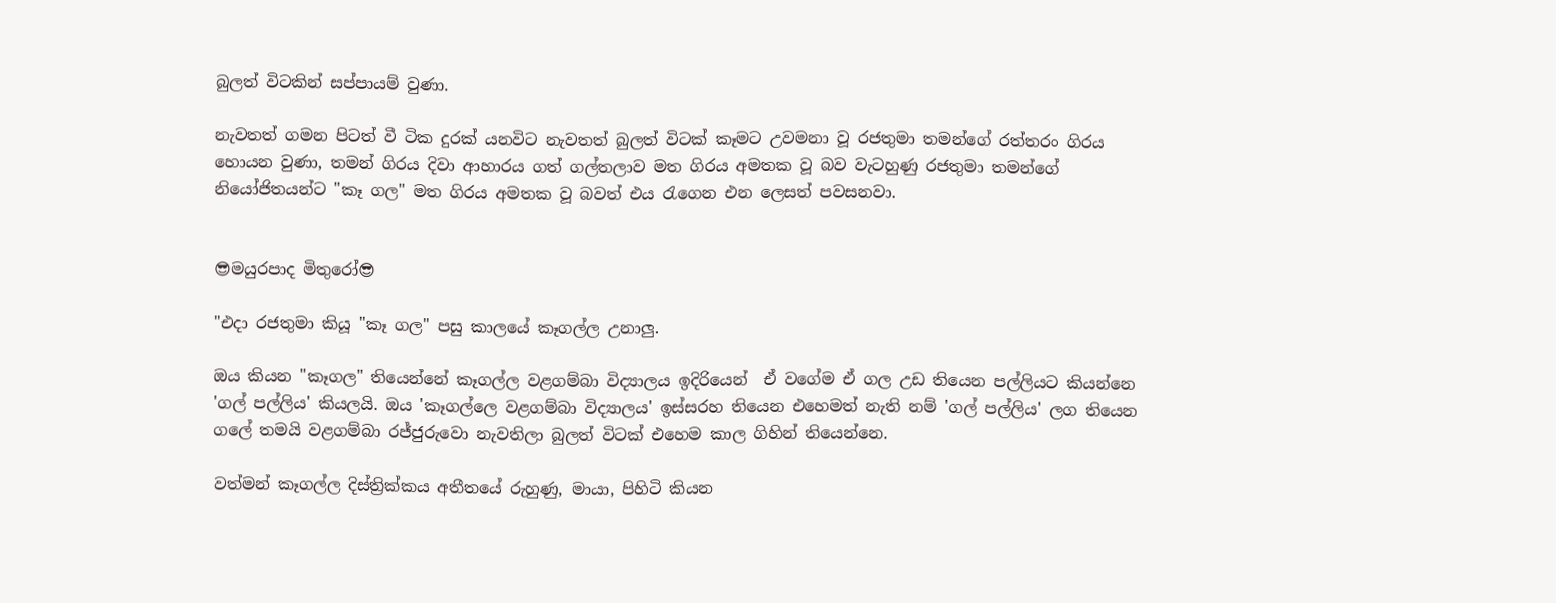බුලත් විටකින් සප්පායම් වුණා.

නැවතත් ගමන පිටත් වී ටික දුරක් යනවිට නැවතත් බුලත් විටක් කෑමට උවමනා වූ රජතුමා තමන්ගේ රත්තරං ගිරය හොයන වුණා, තමන් ගිරය දිවා ආහාරය ගත් ගල්තලාව මත ගිරය අමතක වූ බව වැටහුණු රජතුමා තමන්ගේ නියෝජිතයන්ට "කෑ ගල" මත ගිරය අමතක වූ බවත් එය රැගෙන එන ලෙසත් පවසනවා.


😎මයුරපාද මිතුරෝ😎

"එදා රජතුමා කියූ "කෑ ගල" පසු කාලයේ කෑගල්ල උනාලු.

ඔය කියන "කෑගල" තියෙන්නේ කෑගල්ල වළගම්බා විද්‍යාලය ඉදිරියෙන්  ඒ වගේම ඒ ගල උඩ තියෙන පල්ලියට කියන්නෙ 'ගල් පල්ලිය' කියලයි. ඔය 'කෑගල්ලෙ වළගම්බා විද්‍යාලය' ඉස්සරහ තියෙන එහෙමත් නැති නම් 'ගල් පල්ලිය' ලග තියෙන ගලේ තමයි වළගම්බා රජ්ජුරුවො නැවතිලා බුලත් විටක් එහෙම කාල ගිහින් තියෙන්නෙ.

වත්මන් කෑගල්ල දිස්ත්‍රික්කය අතීතයේ රුහුණු, මායා, පිහිටි කියන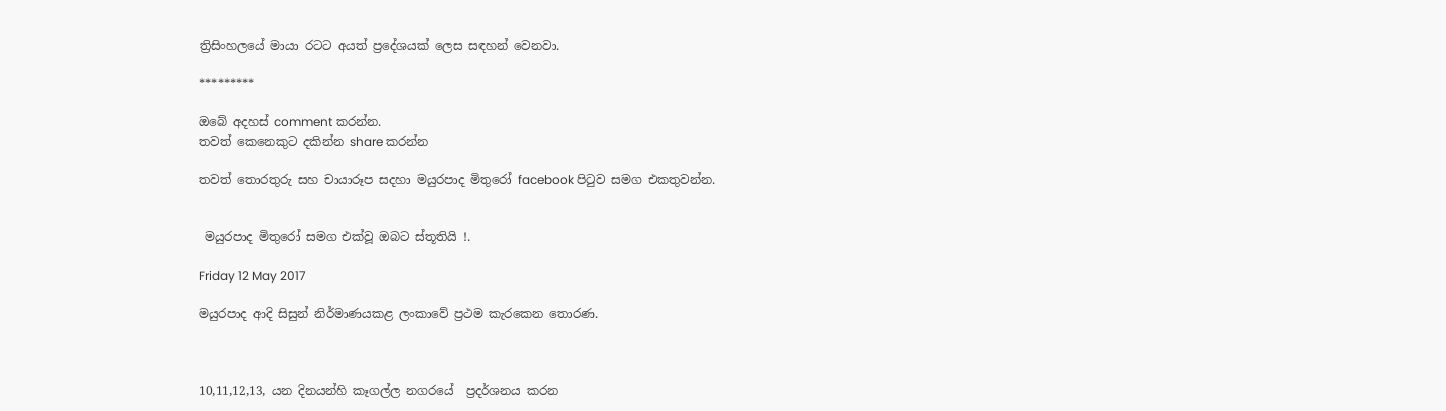ත්‍රිසිංහලයේ මායා රටට අයත් ප්‍රදේශයක් ලෙස සඳහන් වෙනවා.

*********

ඔබේ අදහස් comment කරන්න.
තවත් කෙනෙකුට දකින්න share කරන්න

තවත් තොරතුරු සහ චායාරූප සදහා මයුරපාද මිතුරෝ facebook පිටුව සමග එකතුවන්න.


 මයුරපාද මිතුරෝ සමග එක්වූ ඔබට ස්තූතියි !.

Friday 12 May 2017

මයුරපාද ආදි සිසුන් නිර්මාණයකළ ලංකාවේ ප්‍රථම කැරකෙන තොරණ.



10,11,12,13, යන දිනයන්හි කෑගල්ල නගරයේ  ප්‍රදර්ශනය කරන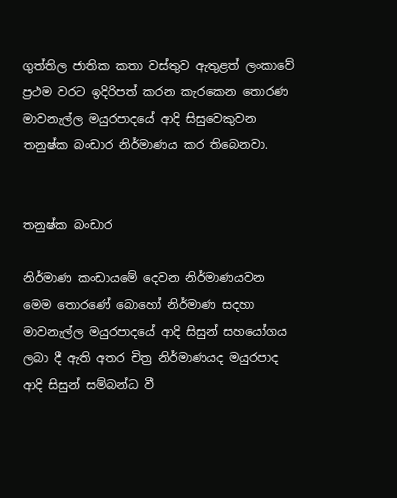ගුත්තිල ජාතික කතා වස්තුව ඇතුළත් ලංකාවේ ප්‍රථම වරට ඉදිරිපත් කරන කැරකෙන තොරණ මාවනැල්ල මයුරපාදයේ ආදි සිසුවෙකුවන තනුෂ්ක බංඩාර නිර්මාණය කර තිබෙනවා.


තනුෂ්ක බංඩාර

නිර්මාණ කංඩායමේ දෙවන නිර්මාණයවන මෙම තොරණේ බොහෝ නිර්මාණ සදහා මාවනැල්ල මයුරපාදයේ ආදි සිසුන් සහයෝගය ලබා දී ඇති අතර චිත්‍ර නිර්මාණයද මයුරපාද ආදි සිසුන් සම්බන්ධ වී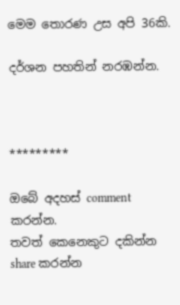මෙම තොරණ උස අපි 36කි.

දර්ශන පහතින් නරඹන්න.



*********

ඔබේ අදහස් comment කරන්න.
තවත් කෙනෙකුට දකින්න share කරන්න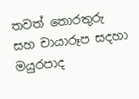තවත් තොරතුරු සහ චායාරූප සදහා මයුරපාද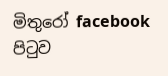මිතුරෝ facebook පිටුව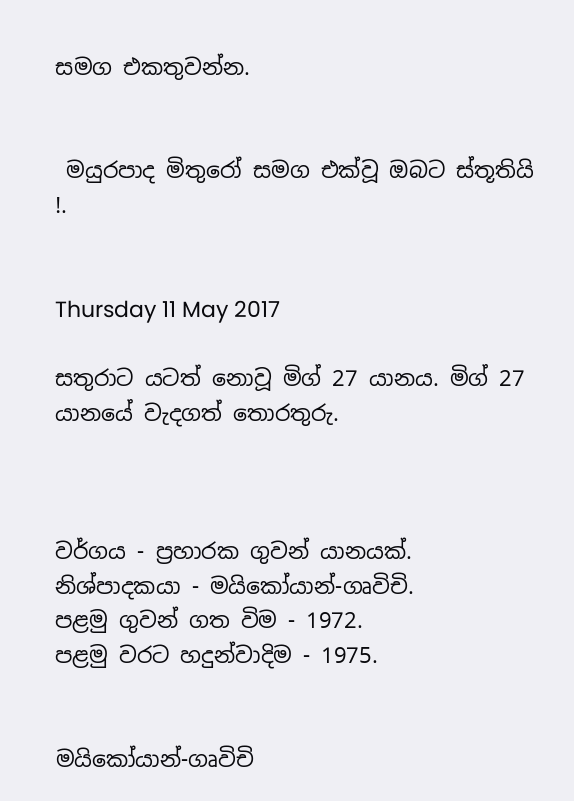සමග එකතුවන්න.


 මයුරපාද මිතුරෝ සමග එක්වූ ඔබට ස්තූතියි !.


Thursday 11 May 2017

සතුරාට යටත් නොවූ මිග් 27 යානය. මිග් 27 යානයේ වැදගත් තොරතුරු.



වර්ගය - ප්‍රහාරක ගුවන් යානයක්.
නිශ්පාදකයා - මයිකෝයාන්-ගෘවිචි.
පළමු ගුවන් ගත විම - 1972.
පළමු වරට හදුන්වා‍දිම - 1975.


මයිකෝයාන්-ගෘවිචි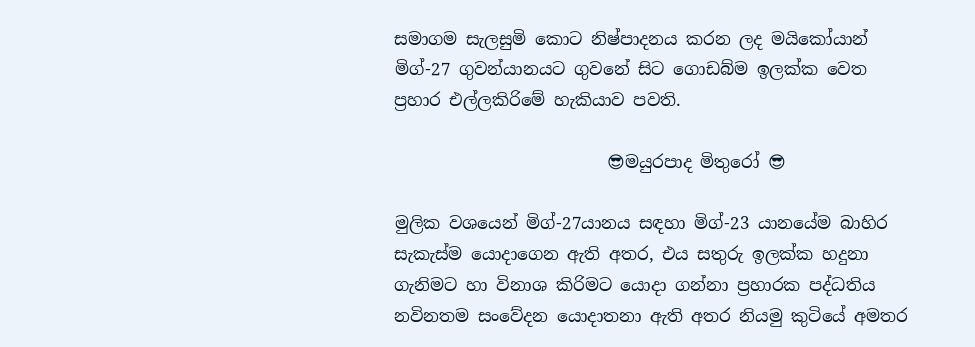සමාගම සැලසුමි කොට නිෂ්පාදනය කරන ලද මයිකෝයාන් මිග්-27 ගුවන්යානයට ගුවනේ සිට ගොඩබ්ම ඉලක්ක වෙත ප්‍රහාර එල්ලකිරිමේ හැකියාව පවති.

                         😎මයුරපාද මිතුරෝ 😎

මුලික වශයෙන් මිග්-27යානය සඳහා මිග්-23 යානයේම බාහිර සැකැස්ම යොදාගෙන ඇති අතර, එය සතුරු ඉලක්ක හදුනා ගැනිමට හා විනාශ කිරිමට යොදා ගන්නා ප්‍රහාරක පද්ධතිය නවිනතම සංවේදන යොදාතනා ඇති අතර නියමු කුටියේ අමතර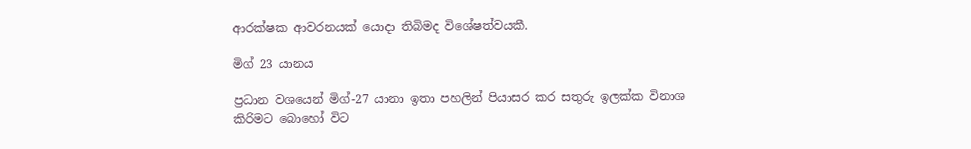ආරක්ෂක ආවරනයක් යොදා තිබිමද විශේෂත්වයකී.

මිග් 23 යානය

ප්‍රධාන වශයෙන් මිග්-27 යානා ඉතා පහලින් පියාසර කර සතුරු ඉලක්ක විනාශ කිරිමට බොහෝ විට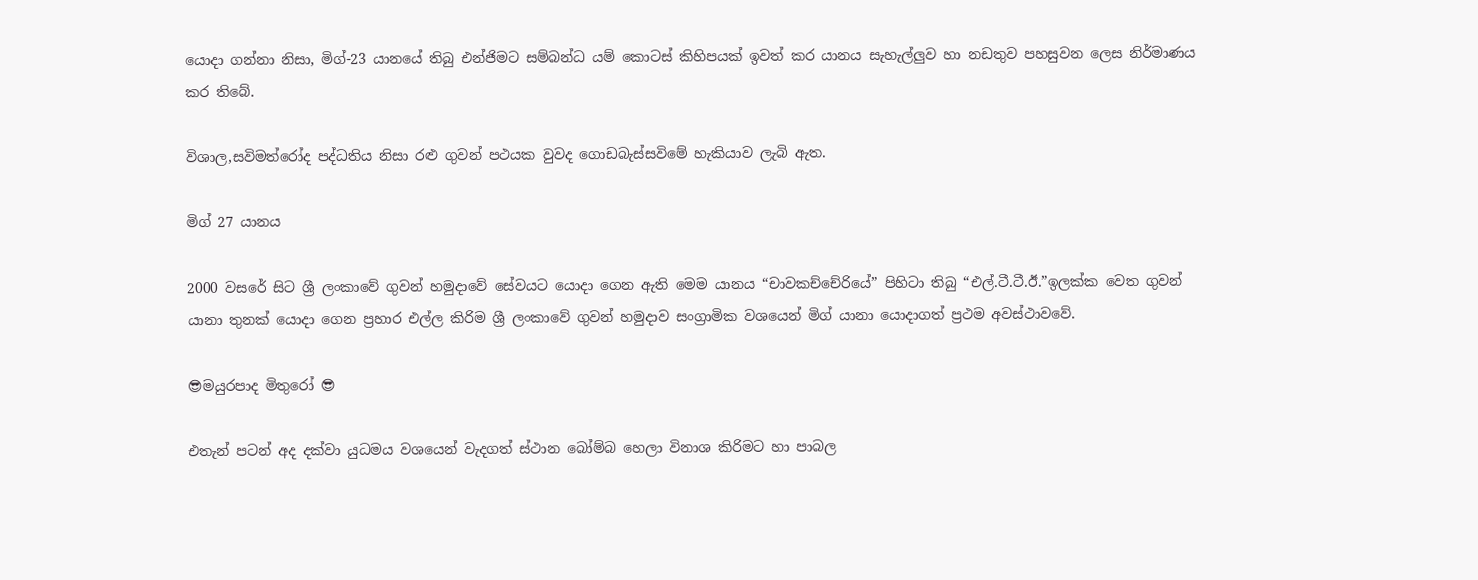යොදා ගන්නා නිසා, මිග්-23 යානයේ තිබු එන්ජිමට සම්බන්ධ යම් කොටස් කිහිපයක් ඉවත් කර යානය සැහැල්ලුව හා නඩතුව පහසුවන ලෙස නිර්මාණය කර තිබේ.

විශාල,සවිමත්රෝද පද්ධතිය නිසා රළු ගුවන් පථයක වුවද ගොඩබැස්සවිමේ හැකියාව ලැබි ඇත.

මිග් 27 යානය

2000 වසරේ සිට ශ්‍රී ලංකා‍වේ ගුවන් හමුදාවේ සේවයට යොදා ගෙන ඇති මෙම යානය “චාවකච්චේරියේ” පිහිටා තිබු “එල්.ටී.ටී.ඊ.”ඉලක්ක වෙත ගුවන් යානා තුනක් යොදා ගෙන ප්‍රහාර එල්ල කිරිම ශ්‍රී ලංකාවේ ගුවන් හමුදාව සංග්‍රාමික වශයෙන් මිග් යානා යොදාගත් ප්‍රථම අවස්ථාවවේ.

😎මයුරපාද මිතුරෝ 😎

එතැන් පටන් අද දක්වා යුධමය වශයෙන් වැදගත් ස්ථාන බෝම්බ හෙලා විනාශ කිරිමට හා පාබල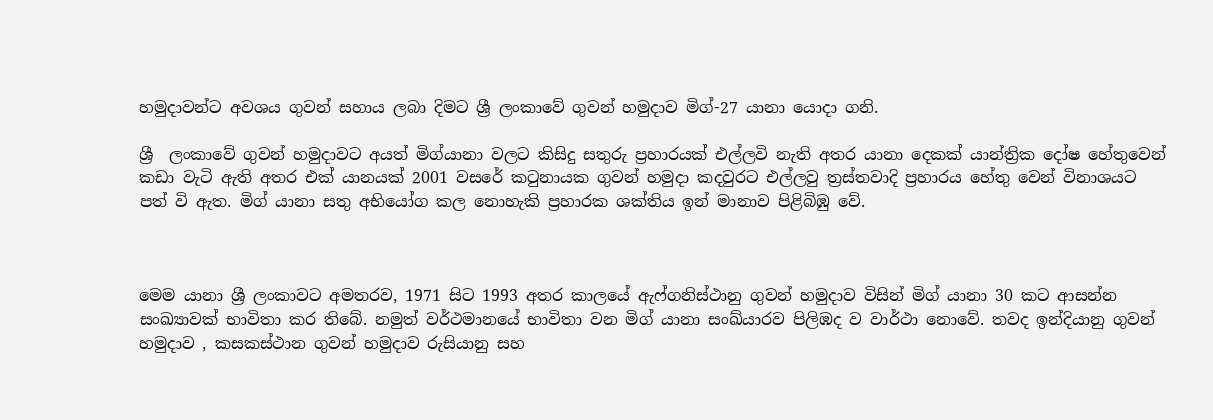හමුදාවන්ට අවශය ගුවන් සහාය ලබා දිමට ශ්‍රී ලංකාවේ ගුවන් හමුදාව මිග්-27 යානා යොදා ගනි.

ශ්‍රී  ලංකාවේ ගුවන් හමුදාවට අයත් මිග්යානා වලට කිසිදු සතුරු ප්‍රහාරයක් එල්ලවි නැති අතර යානා දෙකක් යාන්ත්‍රික දෝෂ හේතුවෙන් කඩා වැටි ඇති අතර එක් යානයක් 2001 වසරේ කටුනායක ගුවන් හමුදා කදවුරට එල්ලවු ත්‍රස්තවාදි ප්‍රහාරය හේතු වෙන් විනාශයට පත් වි ඇත. මිග් යානා සතු අභියෝග කල නොහැකි ප්‍රහාරක ශක්තිය ඉන් මානාව පිළිබිඹු වේ.



මෙම යානා ශ්‍රී ලංකාවට අමතරව, 1971 සිට 1993 අතර කාලයේ ඇෆ්ගනිස්ථානු ගුවන් හමුදාව විසින් මිග් යානා 30 කට ආසන්න සංඛ්‍යාවක් භාවිතා කර තිබේ. නමුත් වර්ථමානයේ භාවිතා වන මිග් යානා සංඛ්යාරව පිලිඹද ව වාර්ථා නොවේ. තවද ඉන්දියානු ගුවන් හමුදාව , කසකස්ථාන ගුවන් හමුදාව රුසියානු සහ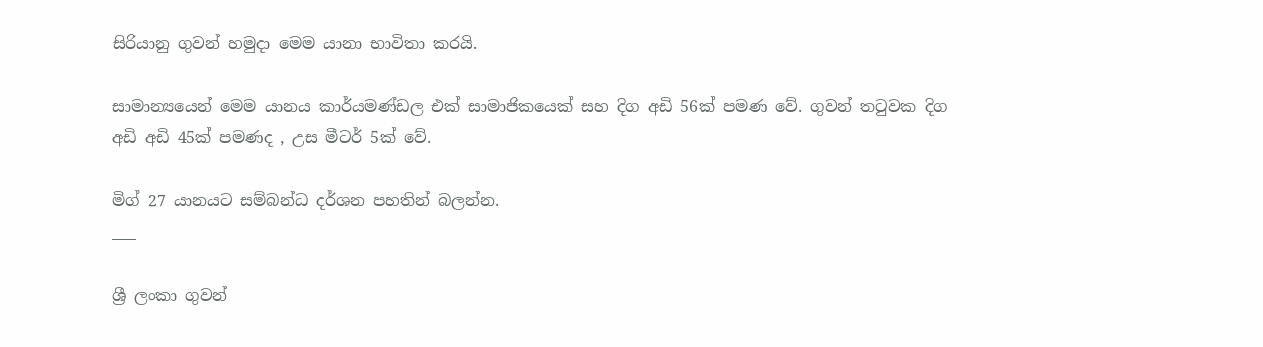සිරියානු ගුවන් හමුදා මෙම යානා භාවිතා කරයි.

සාමාන්‍යයෙන් මෙම යානය කාර්යමණ්ඩල එක් සාමාජිකයෙක් සහ දිග අඩි 56ක් පමණ වේ. ගුවන් තටුවක දිග අඩි අඩි 45ක් පමණද , උස මීටර් 5ක් වේ.

මිග් 27 යානයට සම්බන්ධ දර්ශන පහතින් බලන්න.
___

ශ්‍රී ලංකා ගුවන්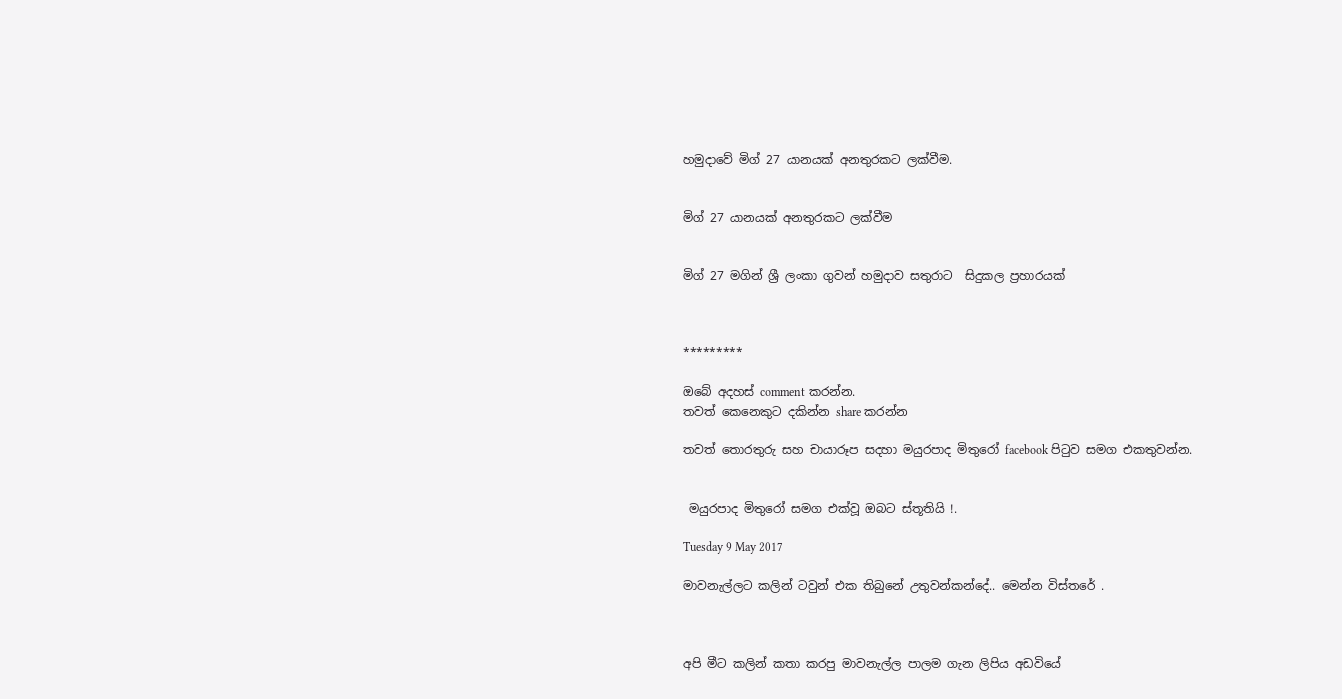හමුදාවේ මිග් 27 යානයක් අනතුරකට ලක්වීම.


මිග් 27 යානයක් අනතුරකට ලක්වීම


මිග් 27 මගින් ශ්‍රී ලංකා ගුවන් හමුදාව සතුරාට  සිදුකල ප්‍රහාරයක්



*********

ඔබේ අදහස් comment කරන්න.
තවත් කෙනෙකුට දකින්න share කරන්න

තවත් තොරතුරු සහ චායාරූප සදහා මයුරපාද මිතුරෝ facebook පිටුව සමග එකතුවන්න.


 මයුරපාද මිතුරෝ සමග එක්වූ ඔබට ස්තූතියි !.

Tuesday 9 May 2017

මාවනැල්ලට කලින් ටවුන් එක තිබුනේ උතුවන්කන්දේ.. මෙන්න විස්තරේ .



අපි මීට කලින් කතා කරපු මාවනැල්ල පාලම ගැන ලිපිය අඩවියේ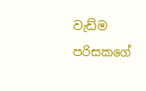වැඩ්ම පරිසකගේ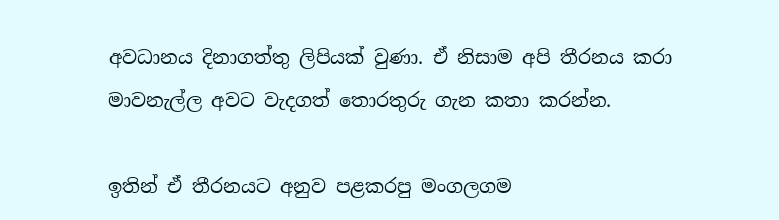අවධානය දිනාගත්තු ලිපියක් වුණා. ඒ නිසාම අපි තීරනය කරා මාවනැල්ල අවට වැදගත් තොරතුරු ගැන කතා කරන්න.

ඉතින් ඒ තීරනයට අනුව පළකරපු මංගලගම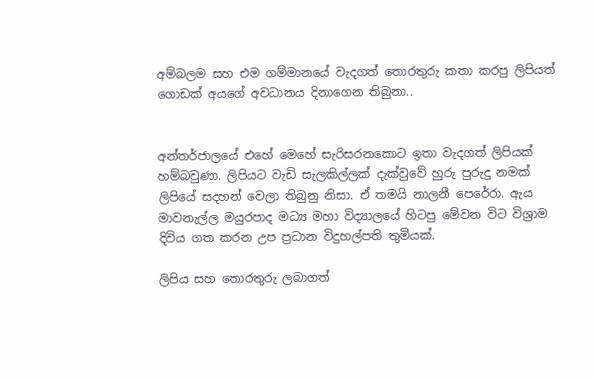අම්බලම සහ එම ගම්මානයේ වැදගත් තොරතුරු කතා කරපු ලිපියත් ගොඩක් අයගේ අවධානය දිනාගෙන තිබුනා..


අන්තර්ජාලයේ එහේ මෙහේ සැරිසරනකොට ඉතා වැදගත් ලිපියක් හම්බවුණා. ලිපියට වැඩි සැලකිල්ලක් දැක්වුවේ හුරු පුරුදු නමක් ලිපියේ සදහන් වෙලා තිබුනු නිසා. ඒ තමයි නාලනී පෙරේරා. ඇය මාවනැල්ල මයුරපාද මධ්‍ය මහා විද්‍යාලයේ හිටපු මේවන විට විශ්‍රාම දිවිය ගත කරන උප ප්‍රධාන විදුහල්පති තුමියක්.

ලිපිය සහ තොරතුරු ලබාගත්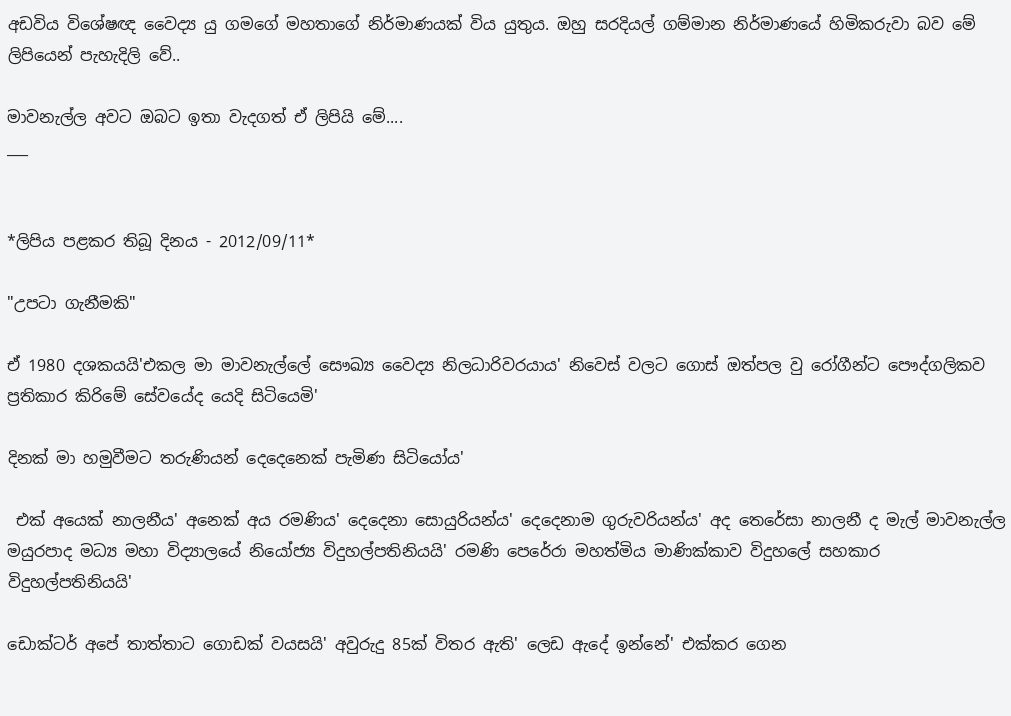අඩවිය විශේෂඥ වෛද්‍ය යු ගමගේ මහතාගේ නිර්මාණයක් විය යුතුය. ඔහු සරදියල් ගම්මාන නිර්මාණයේ හිමිකරුවා බව මේ ලිපියෙන් පැහැදිලි වේ..

මාවනැල්ල අවට ඔබට ඉතා වැදගත් ඒ ලිපියි මේ....
___


*ලිපිය පළකර තිබූ දිනය - 2012/09/11*

"උපටා ගැනීමකි"

ඒ 1980 දශකයයි'එකල මා මාවනැල්ලේ සෞඛ්‍ය වෛද්‍ය නිලධාරිවරයාය' නිවෙස් වලට ගොස් ඔත්පල වු රෝගීන්ට පෞද්ගලිකව ප්‍රතිකාර කිරිමේ සේවයේද යෙදි සිටියෙමි'

දිනක් මා හමුවීමට තරුණියන් දෙදෙනෙක් පැමිණ සිටියෝය'

 එක් අයෙක් නාලනීය' අනෙක් අය රමණිය' දෙදෙනා සොයුරියන්ය' දෙදෙනාම ගුරුවරියන්ය' අද තෙරේසා නාලනී ද මැල් මාවනැල්ල මයුරපාද මධ්‍ය මහා විද්‍යාලයේ නියෝජ්‍ය විදුහල්පතිනියයි' රමණි පෙරේරා මහත්මිය මාණික්කාව විදුහලේ සහකාර විදුහල්පතිනියයි'

ඩොක්ටර් අපේ තාත්තාට ගොඩක් වයසයි' අවුරුදු 85ක් විතර ඇති' ලෙඩ ඇදේ ඉන්නේ' එක්කර ගෙන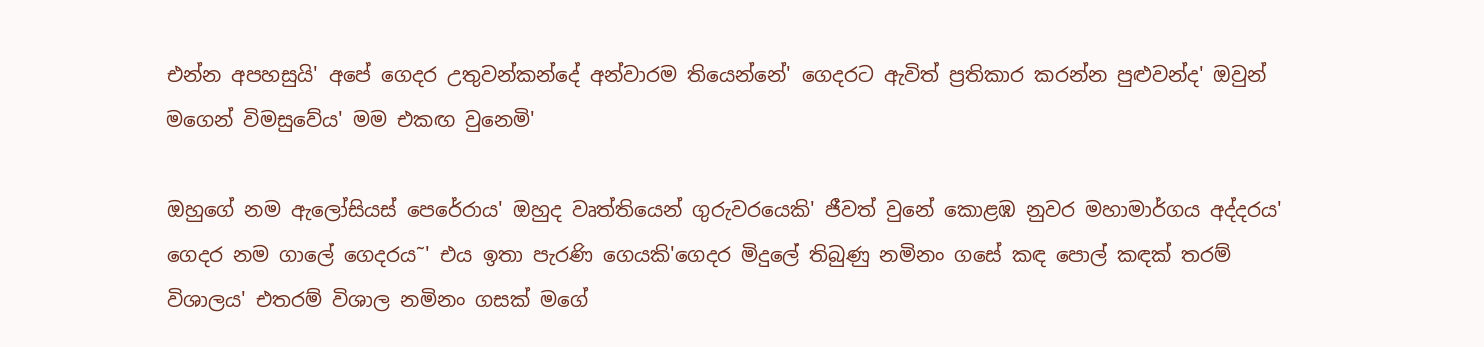එන්න අපහසුයි' අපේ ගෙදර උතුවන්කන්දේ අන්වාරම තියෙන්නේ' ගෙදරට ඇවිත් ප්‍රතිකාර කරන්න පුළුවන්ද' ඔවුන් මගෙන් විමසුවේය' මම එකඟ වුනෙමි'

ඔහුගේ නම ඇලෝසියස් පෙරේරාය' ඔහුද වෘත්තියෙන් ගුරුවරයෙකි' ජීවත් වුනේ කොළඹ නුවර මහාමාර්ගය අද්දරය' ගෙදර නම ගාලේ ගෙදරය˜' එය ඉතා පැරණි ගෙයකි'ගෙදර මිදුලේ තිබුණු නමිනං ගසේ කඳ පොල් කඳක් තරම් විශාලය' එතරම් විශාල නමිනං ගසක් මගේ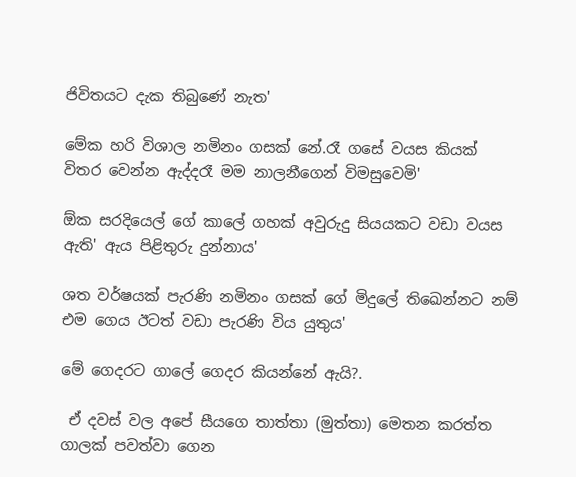ජිවිතයට දැක තිබුණේ නැත'

මේක හරි විශාල නමිනං ගසක් නේ.රෑ ගසේ වයස කියක් විතර වෙන්න ඇද්දරෑ මම නාලනීගෙන් විමසුවෙමි'

ඕක සරදියෙල් ගේ කාලේ ගහක් අවුරුදු සියයකට වඩා වයස ඇති' ඇය පිළිතුරු දුන්නාය'

ශත වර්ෂයක් පැරණි නමිනං ගසක් ගේ මිදුලේ තිඛෙන්නට නම් එම ගෙය ඊටත් වඩා පැරණි විය යුතුය'

මේ ගෙදරට ගාලේ ගෙදර කියන්නේ ඇයි?.

 ඒ දවස් වල අපේ සීයගෙ තාත්තා (මුත්තා) මෙතන කරත්ත ගාලක් පවත්වා ගෙන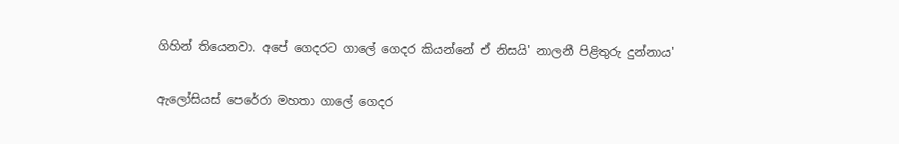ගිහින් තියෙනවා. අපේ ගෙදරට ගාලේ ගෙදර කියන්නේ ඒ නිසයි' නාලනී පිළිතුරු දුන්නාය'

ඇලෝසියස් පෙරේරා මහතා ගාලේ ගෙදර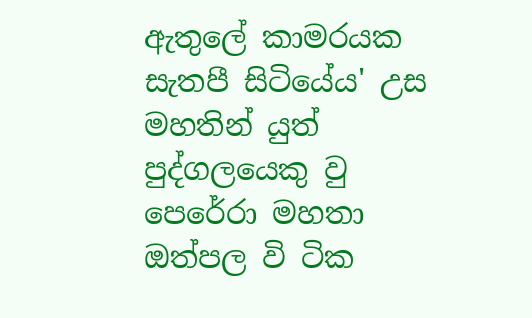ඇතුලේ කාමරයක සැතපී සිටියේය' උස මහතින් යුත් පුද්ගලයෙකු වු පෙරේරා මහතා ඔත්පල වි ටික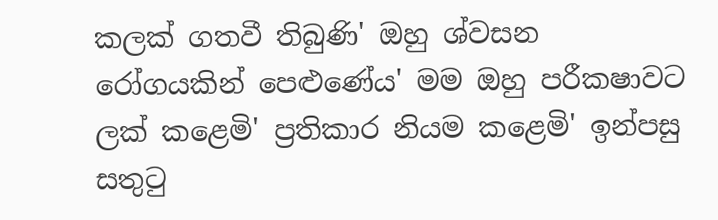කලක් ගතවී තිබුණි' ඔහු ශ්වසන රෝගයකින් පෙළුණේය' මම ඔහු පරීක‍ෂාවට ලක් කළෙමි' ප්‍රතිකාර නියම කළෙමි' ඉන්පසු සතුටු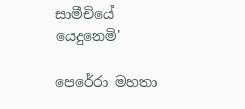සාමීචියේ යෙදුනෙමි'

පෙරේරා මහතා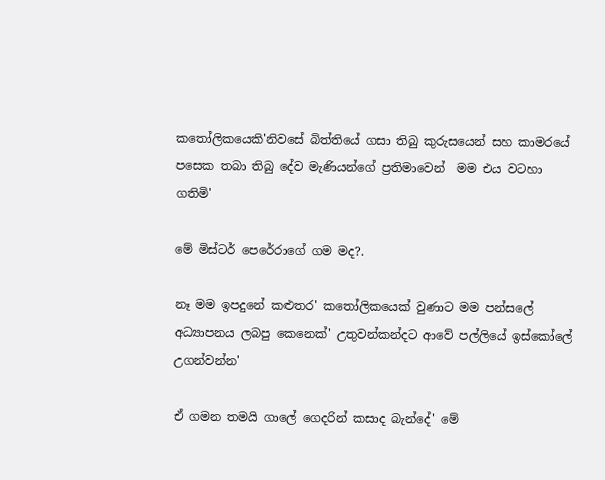කතෝලිකයෙකි'නිවසේ බිත්තියේ ගසා තිබු කුරුසයෙන් සහ කාමරයේ පසෙක තබා තිබු දේව මැණියන්ගේ ප්‍රතිමාවෙන්  මම එය වටහා ගතිමි'

මේ මිස්ටර් පෙරේරාගේ ගම මද?.

නෑ මම ඉපදුනේ කළුතර' කතෝලිකයෙක් වුණාට මම පන්සලේ අධ්‍යාපනය ලබපු කෙනෙක්' උතුවන්කන්දට ආවේ පල්ලියේ ඉස්කෝලේ උගන්වන්න'

ඒ ගමන තමයි ගාලේ ගෙදරින් කසාද බැන්දේ' මේ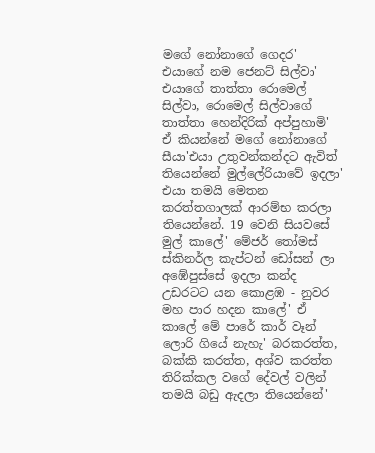මගේ නෝනාගේ ගෙදර' එයාගේ නම ජෙනට් සිල්වා' එයාගේ තාත්තා රොමෙල් සිල්වා, රොමෙල් සිල්වාගේ තාත්තා හෙන්දිරික් අප්පුහාමි' ඒ කියන්නේ මගේ නෝනාගේ සීයා'එයා උතුවන්කන්දට ඇවිත් තියෙන්නේ මුල්ලේරියාවේ ඉදලා' එයා තමයි මෙතන කරත්තගාලක් ආරම්භ කරලා තියෙන්නේ. 19 වෙනි සියවසේ මුල් කාලේ' මේජර් තෝමස් ස්කිනර්ල කැප්ටන් ඩෝසන් ලා අඹේපුස්සේ ඉදලා කන්ද උඩරටට යන කොළඹ - නුවර මහ පාර හදන කාලේ' ඒ කාලේ මේ පාරේ කාර් වෑන් ලොරි ගියේ නැහැ' බරකරත්ත, බක්කි කරත්ත, අශ්ව කරත්ත තිරික්කල වගේ දේවල් වලින් තමයි බඩු ඇදලා තියෙන්නේ'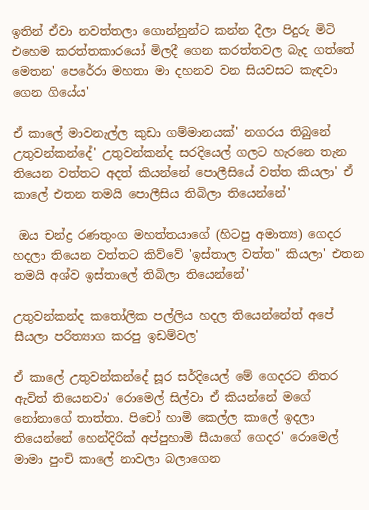ඉතින් ඒවා නවත්තලා ගොන්නුන්ට කන්න දීලා පිදුරු මිටි එහෙම කරත්තකාරයෝ මිලදී ගෙන කරත්තවල බැද ගත්තේ මෙතන' පෙරේරා මහතා මා දහනව වන සියවසට කැඳවා ගෙන ගියේය'

ඒ කාලේ මාවනැල්ල කුඩා ගම්මානයක්' නගරය තිබුනේ උතුවන්කන්දේ' උතුවන්කන්ද සරදියෙල් ගලට හැරනෙ තැන තියෙන වත්තට අදත් කියන්නේ පොලීසියේ වත්ත කියලා' ඒ කාලේ එතන තමයි පොලීසිය තිබිලා තියෙන්නේ'

 ඔය චන්ද්‍ර රණතුංග මහත්තයාගේ (හිටපු අමාත්‍ය) ගෙදර හදලා තියෙන වත්තට කිව්වේ 'ඉස්තාල වත්ත" කියලා' එතන තමයි අශ්ව ඉස්තාලේ තිබිලා තියෙන්නේ'

උතුවන්කන්ද කතෝලික පල්ලිය හදල තියෙන්නේත් අපේ සීයලා පරිත්‍යාග කරපු ඉඩම්වල'

ඒ කාලේ උතුවන්කන්දේ සූර සර්දියෙල් මේ ගෙදරට නිතර ඇවිත් තියෙනවා' රොමෙල් සිල්වා ඒ කියන්නේ මගේ නෝනාගේ තාත්තා. පිචෝ හාමි කෙල්ල කාලේ ඉදලා තියෙන්නේ හෙන්දිරික් අප්පුහාමි සීයාගේ ගෙදර' රොමෙල් මාමා පුංචි කාලේ නාවලා බලාගෙන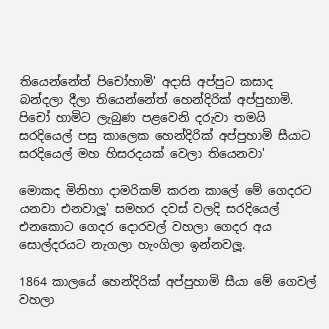තියෙන්නේත් පිචෝහාමි' අදාසි අප්පුට කසාද බන්දලා දීලා තියෙන්නේත් හෙන්දිරික් අප්පුහාමි. පිචෝ හාමිට ලැබුණ පළවෙනි දරුවා තමයි සරදියෙල් පසු කාලෙක හෙන්දිරික් අප්පුහාමි සීයාට සරදියෙල් මහ හිසරදයක් වෙලා තියෙනවා'

මොකද මිනිහා දාමරිකම් කරන කාලේ මේ ගෙදරට යනවා එනවාලූ' සමහර දවස් වලදි සරදියෙල් එනකොට ගෙදර දොරවල් වහලා ගෙදර අය සොල්දරයට නැගලා හැංගිලා ඉන්නවලූ.

1864 කාලයේ හෙන්දිරික් අප්පුහාමි සීයා මේ ගෙවල් වහලා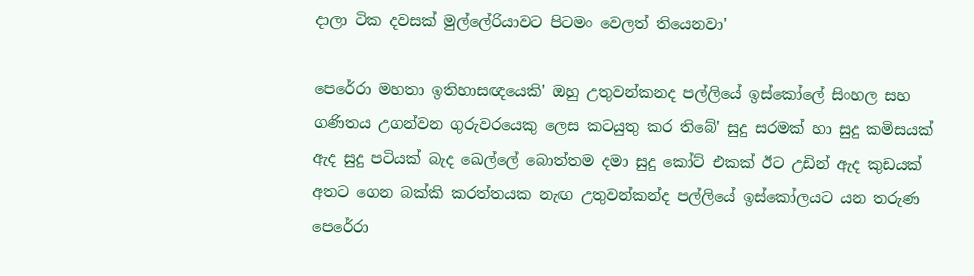දාලා ටික දවසක් මුල්ලේරියාවට පිටමං වෙලත් තියෙනවා'

පෙරේරා මහතා ඉතිහාසඥයෙකි' ඔහු උතුවන්කනද පල්ලියේ ඉස්කෝලේ සිංහල සහ ගණිතය උගන්වන ගුරුවරයෙකු ලෙස කටයුතු කර තිබේ' සුදු සරමක් හා සුදු කමිසයක් ඇද සුදු පටියක් බැද ඛෙල්ලේ බොත්තම දමා සුදු කෝට් එකක් ඊට උඩින් ඇද කුඩයක් අතට ගෙන බක්කි කරත්තයක නැඟ උතුවන්කන්ද පල්ලියේ ඉස්කෝලයට යන තරුණ පෙරේරා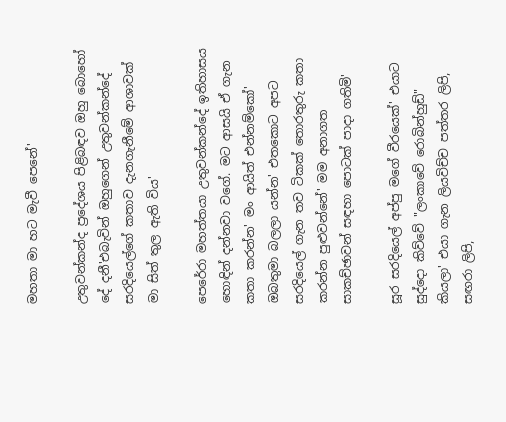මහතා මා හට මැවී පෙනේ'

උතුවන්කන්ද ප්‍රදේශය පිළිබඳව ඔහු බොහෝ දේ දනී'එබැවින් ඔහුගෙන් උතුවන්කන්දේ සරදියෙල්ගේ කතාව දැනගැනීමේ ආශාවක් මා සිත් තුල ඇති විය'

පෙරේරා මහත්තයා උතුවන්කන්දේ ඉතිහාසය හොඳින් දන්නවා වගේ. මට ආසයි ඒ ගැන කතා කරන්න' මං ආයිත් එන්නම්කෝ' ඔබතුමා බලලා යන්න' එතකොට අපට සරදියෙල් ගැන තව ටිකක් තොරතුරු කතා කරන්න පුළුවන්නේ' මම අනාගත සාකච්ඡාවන් සඳහා පොටක් පාදා ගතිමි'

සූර සරදියෙල් අප්පු මගේ වීරයෙක්' එයාට සුද්දො කිව්වේ "ලංකාවේ රොබින්හුඩ්" කියලා' එයා ගැන ලියවිච්ච පත්තර ලිපි, සඟරා ලිපි,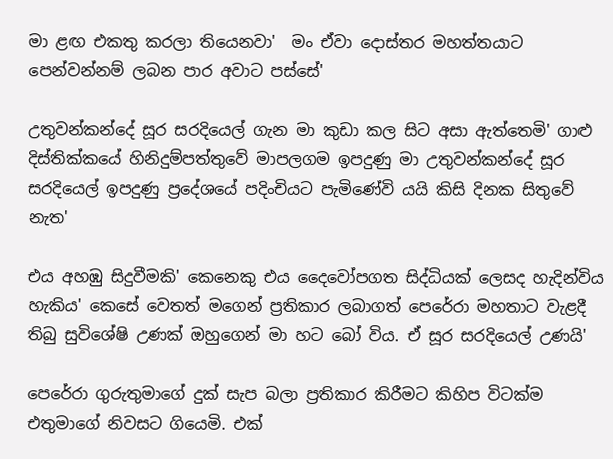මා ළඟ එකතු කරලා තියෙනවා'  මං ඒවා දොස්තර මහත්තයාට පෙන්වන්නම් ලබන පාර අවාට පස්සේ'

උතුවන්කන්දේ සූර සරදියෙල් ගැන මා කුඩා කල සිට අසා ඇත්තෙමි' ගාළු දිස්තික්කයේ හිනිදුම්පත්තුවේ මාපලගම ඉපදුණු මා උතුවන්කන්දේ සූර සරදියෙල් ඉපදුණු ප්‍රදේශයේ පදිංචියට පැමිණේවි යයි කිසි දිනක සිතුවේ නැත'

එය අහඹු සිදුවීමකි' කෙනෙකු එය දෛවෝපගත සිද්ධියක් ලෙසද හැදින්විය හැකිය' කෙසේ වෙතත් මගෙන් ප්‍රතිකාර ලබාගත් පෙරේරා මහතාට වැළදී තිබු සුවිශේෂි උණක් ඔහුගෙන් මා හට බෝ විය. ඒ සූර සරදියෙල් උණයි'

පෙරේරා ගුරුතුමාගේ දුක් සැප බලා ප්‍රතිකාර කිරීමට කිහිප විටක්ම එතුමාගේ නිවසට ගියෙමි. එක්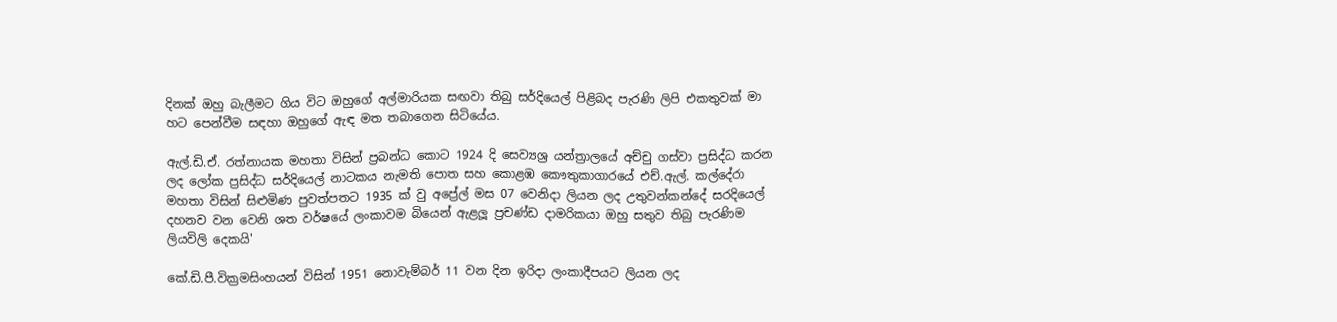දිනක් ඔහු බැලීමට ගිය විට ඔහුගේ අල්මාරියක සඟවා තිබු සර්දියෙල් පිළිබද පැරණි ලිපි එකතුවක් මා හට පෙන්වීම සඳහා ඔහුගේ ඇඳ මත තබාගෙන සිටියේය.

ඇල්.ඩි.ඒ. රත්නායක මහතා විසින් ප්‍රබන්ධ කොට 1924 දි සෙව්‍යශ්‍ර යන්ත්‍රාලයේ අච්චු ගස්වා ප්‍රසිද්ධ කරන ලද ලෝක ප්‍රසිද්ධ සර්දියෙල් නාටකය නැමති පොත සහ කොළඹ කෞතුකාගාරයේ එච්.ඇල්. කල්දේරා මහතා විසින් සිළුමිණ පුවත්පතට 1935 ක් වු අප්‍රේල් මස 07 වෙනිදා ලියන ලද උතුවන්කන්දේ සරදියෙල් දහනව වන වෙනි ශත වර්ෂයේ ලංකාවම බියෙන් ඇළලූ ප්‍රචණ්ඩ දාමරිකයා ඔහු සතුව තිබු පැරණිම ලියවිලි දෙකයි'

කේ.ඩි.පී.වික්‍රමසිංහයන් විසින් 1951 නොවැම්බර් 11 වන දින ඉරිදා ලංකාදීපයට ලියන ලද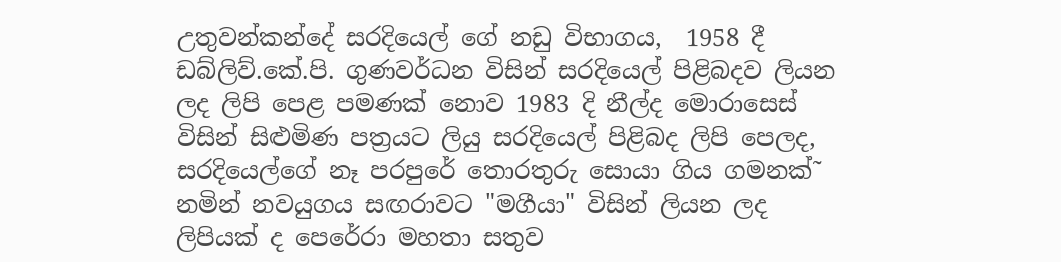උතුවන්කන්දේ සරදියෙල් ගේ නඩු විභාගය,  1958 දී ඩබ්ලිව්.කේ.පි. ගුණවර්ධන විසින් සරදියෙල් පිළිබදව ලියන ලද ලිපි පෙළ පමණක් නොව 1983 දි නීල්ද මොරාසෙස් විසින් සිළුමිණ පත්‍රයට ලියු සරදියෙල් පිළිබද ලිපි පෙලද, සරදියෙල්ගේ නෑ පරපුරේ තොරතුරු සොයා ගිය ගමනක්˜ නමින් නවයුගය සඟරාවට "මගීයා" විසින් ලියන ලද ලිපියක් ද පෙරේරා මහතා සතුව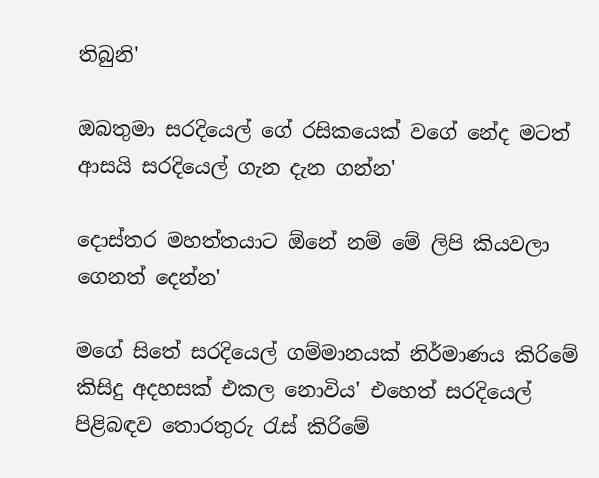තිබුනි'

ඔබතුමා සරදියෙල් ගේ රසිකයෙක් වගේ නේද මටත් ආසයි සරදියෙල් ගැන දැන ගන්න'

දොස්තර මහත්තයාට ඕනේ නම් මේ ලිපි කියවලා ගෙනත් දෙන්න'

මගේ සිතේ සරදියෙල් ගම්මානයක් නිර්මාණය කිරිමේ කිසිදු අදහසක් එකල නොවිය' එහෙත් සරදියෙල් පිළිබඳව තොරතුරු රැස් කිරිමේ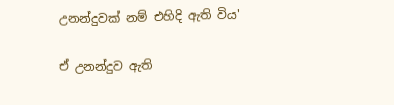උනන්දුවක් නම් එහිදි ඇති විය'

ඒ උනන්දුව ඇති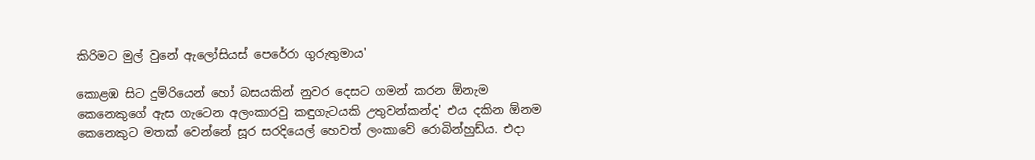කිරිමට මුල් වුනේ ඇලෝසියස් පෙරේරා ගුරුතුමාය'

කොළඹ සිට දුම්රියෙන් හෝ බසයකින් නුවර දෙසට ගමන් කරන ඕනැම කෙනෙකුගේ ඇස ගැටෙන අලංකාරවු කඳුගැටයකි උතුවන්කන්ද' එය දකින ඕනම කෙනෙකුට මතක් වෙන්නේ සූර සරදියෙල් හෙවත් ලංකාවේ රොබින්හුඩ්ය. එදා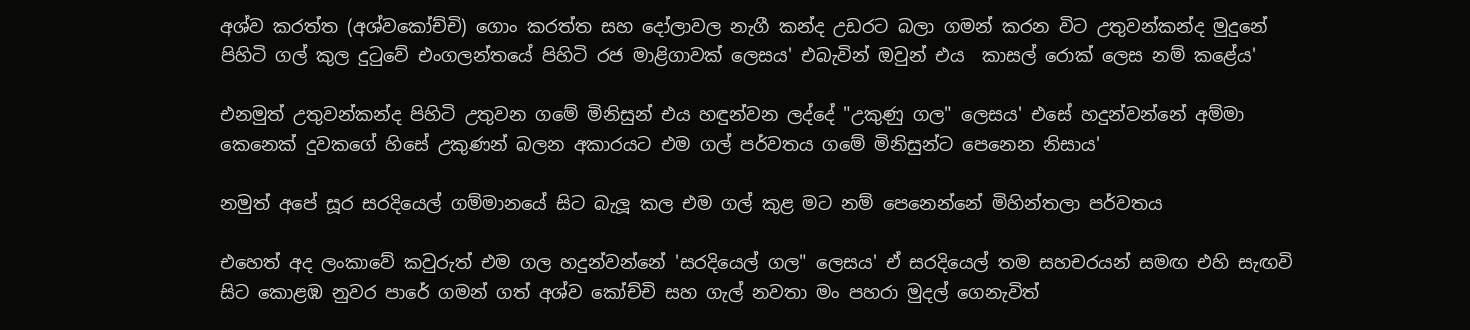අශ්ව කරත්ත (අශ්වකෝච්චි) ගොං කරත්ත සහ දෝලාවල නැගී කන්ද උඩරට බලා ගමන් කරන විට උතුවන්කන්ද මුදුනේ පිහිටි ගල් කුල දුටුවේ එංගලන්තයේ පිහිටි රජ මාළිගාවක් ලෙසය' එබැවින් ඔවුන් එය  කාසල් රොක් ලෙස නම් කළේය'

එනමුත් උතුවන්කන්ද පිහිටි උතුවන ගමේ මිනිසුන් එය හඳුන්වන ලද්දේ "උකුණු ගල" ලෙසය' එසේ හදුන්වන්නේ අම්මා කෙනෙක් දුවකගේ හිසේ උකුණන් බලන අකාරයට එම ගල් පර්වතය ගමේ මිනිසුන්ට පෙනෙන නිසාය'

නමුත් අපේ සූර සරදියෙල් ගම්මානයේ සිට බැලූ කල එම ගල් කුළ මට නම් පෙනෙන්නේ මිහින්තලා පර්වතය

එහෙත් අද ලංකාවේ කවුරුත් එම ගල හදුන්වන්නේ 'සරදියෙල් ගල" ලෙසය' ඒ සරදියෙල් තම සහචරයන් සමඟ එහි සැඟවි සිට කොළඹ නුවර පාරේ ගමන් ගත් අශ්ව කෝච්චි සහ ගැල් නවතා මං පහරා මුදල් ගෙනැවිත්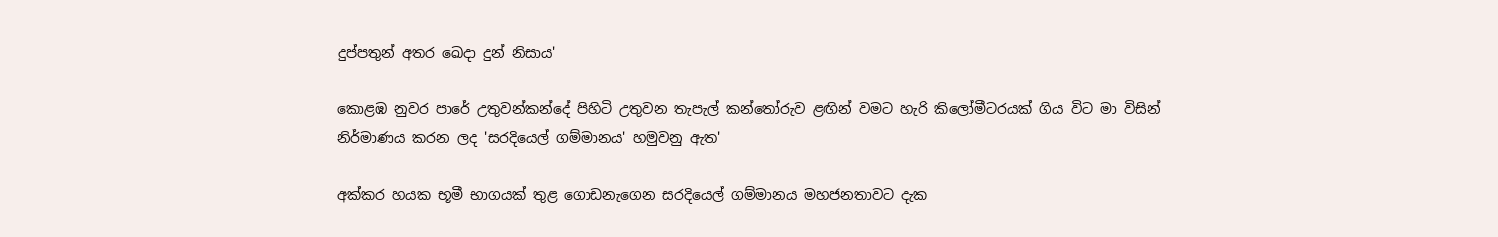දුප්පතුන් අතර ඛෙදා දුන් නිසාය'

කොළඹ නුවර පාරේ උතුවන්කන්දේ පිහිටි උතුවන තැපැල් කන්තෝරුව ළඟින් වමට හැරි කිලෝමීටරයක් ගිය විට මා විසින් නිර්මාණය කරන ලද 'සරදියෙල් ගම්මානය' හමුවනු ඇත'

අක්කර හයක භූමී භාගයක් තුළ ගොඩනැගෙන සරදියෙල් ගම්මානය මහජනතාවට දැක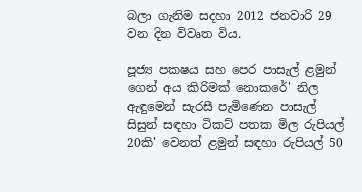බලා ගැනිම සදහා 2012 ජනවාරි 29 වන දින විවෘත විය.

පූජ්‍ය පක‍ෂය සහ පෙර පාසැල් ළමුන් ගෙන් අය කිරිමක් නොකරේ' නිල ඇඳුමෙන් සැරසී පැමිණෙන පාසැල් සිසුන් සඳහා ටිකට් පතක මිල රුපියල් 20කි' වෙනත් ළමුන් සඳහා රුපියල් 50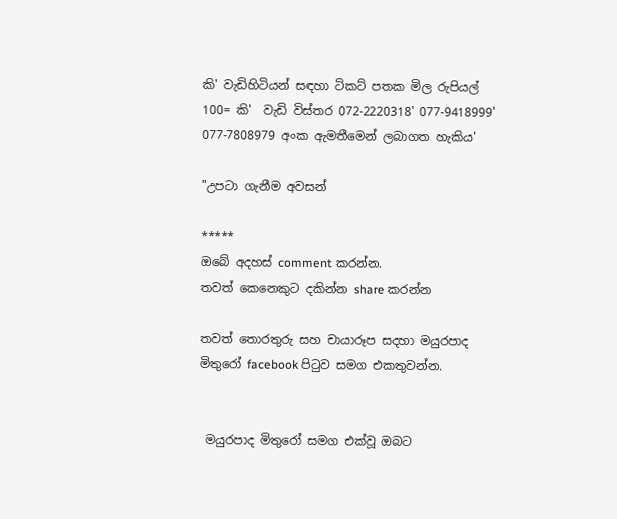කි' වැඩිහිටියන් සඳහා ටිකට් පතක මිල රුපියල් 100= කි'  වැඩි විස්තර 072-2220318' 077-9418999' 077-7808979 අංක ඇමතීමෙන් ලබාගත හැකිය'

"උපටා ගැනීම අවසන්

*****
ඔබේ අදහස් comment කරන්න.
තවත් කෙනෙකුට දකින්න share කරන්න

තවත් තොරතුරු සහ චායාරූප සදහා මයුරපාද මිතුරෝ facebook පිටුව සමග එකතුවන්න.


 මයුරපාද මිතුරෝ සමග එක්වූ ඔබට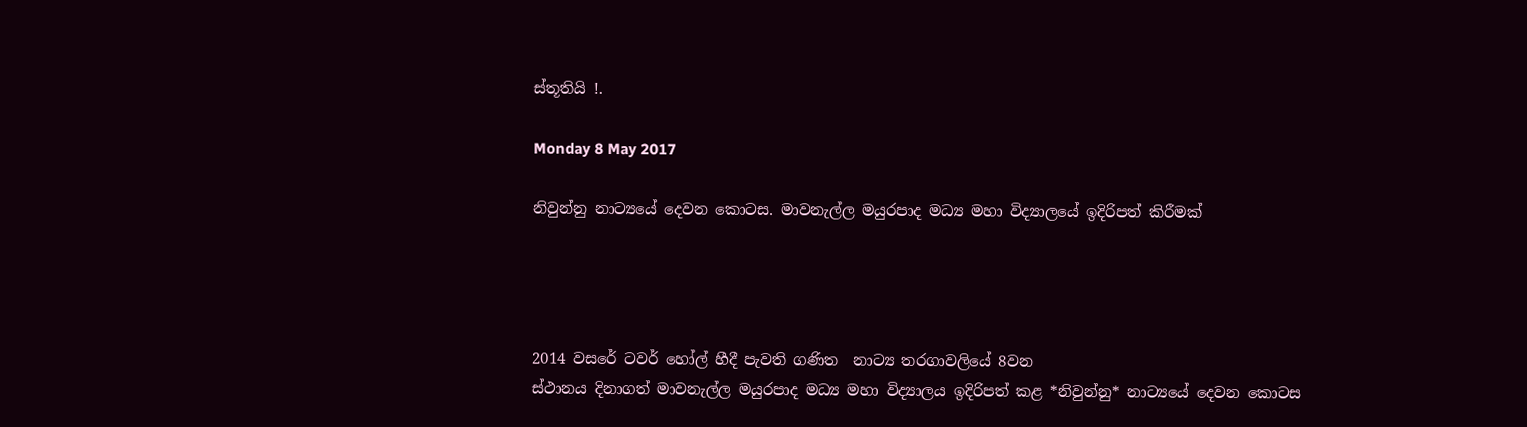ස්තූතියි !.

Monday 8 May 2017

නිවුන්නු නාට්‍යයේ දෙවන කොටස. මාවනැල්ල මයුරපාද මධ්‍ය මහා විද්‍යාලයේ ඉදිරිපත් කිරීමක්




2014 වසරේ ටවර් හෝල් හීදී පැවති ගණිත  නාට්‍ය තරගාවලියේ 8වන
ස්ථානය දිනාගත් මාවනැල්ල මයුරපාද මධ්‍ය මහා විද්‍යාලය ඉදිරිපත් කළ *නිවුන්නු* නාට්‍යයේ දෙවන කොටස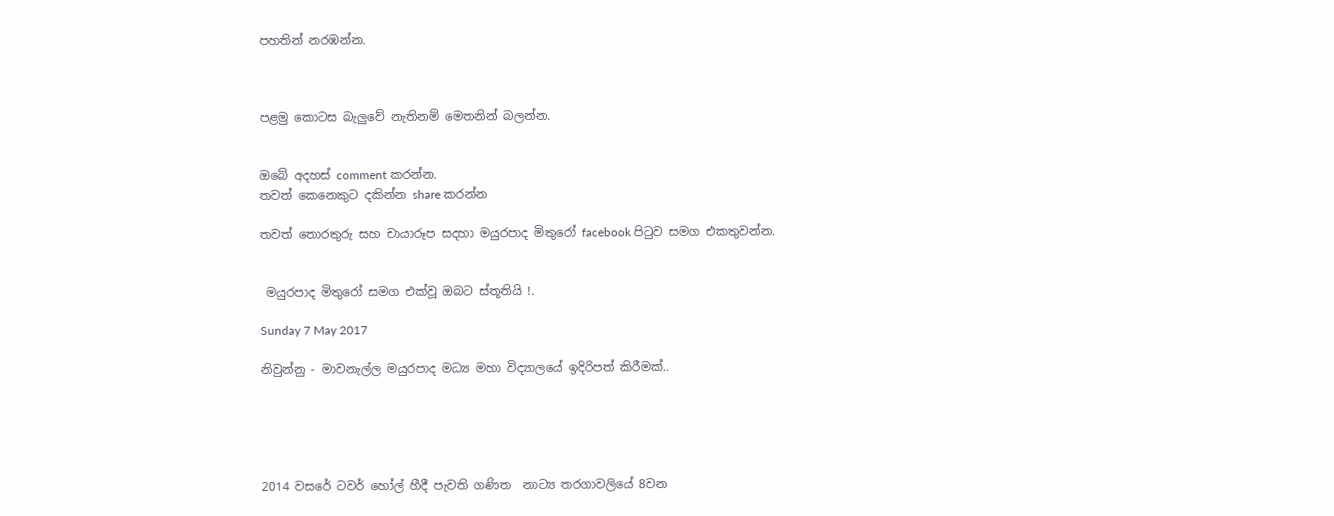පහතින් නරඹන්න.



පළමු කොටස බැලුවේ නැතිනම් මෙතනින් බලන්න.


ඔබේ අදහස් comment කරන්න.
තවත් කෙනෙකුට දකින්න share කරන්න

තවත් තොරතුරු සහ චායාරූප සදහා මයුරපාද මිතුරෝ facebook පිටුව සමග එකතුවන්න.


 මයුරපාද මිතුරෝ සමග එක්වූ ඔබට ස්තූතියි !.

Sunday 7 May 2017

නිවුන්නු - මාවනැල්ල මයුරපාද මධ්‍ය මහා විද්‍යාලයේ ඉදිරිපත් කිරීමක්..





2014 වසරේ ටවර් හෝල් හීදී පැවති ගණිත  නාට්‍ය තරගාවලියේ 8වන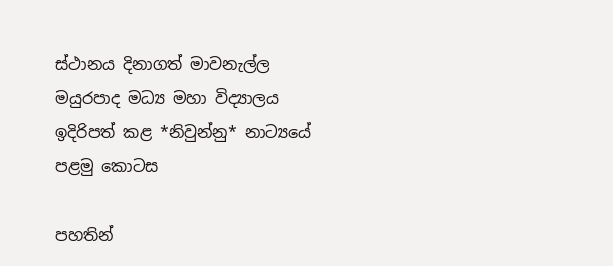ස්ථානය දිනාගත් මාවනැල්ල මයුරපාද මධ්‍ය මහා විද්‍යාලය ඉදිරිපත් කළ *නිවුන්නු* නාට්‍යයේ පළමු කොටස

පහතින්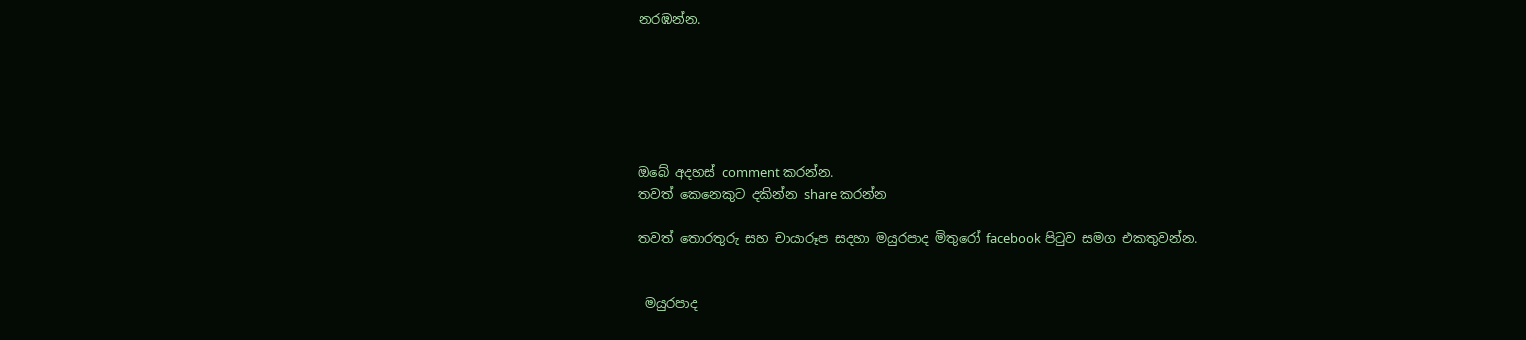නරඹන්න.






ඔබේ අදහස් comment කරන්න.
තවත් කෙනෙකුට දකින්න share කරන්න

තවත් තොරතුරු සහ චායාරූප සදහා මයුරපාද මිතුරෝ facebook පිටුව සමග එකතුවන්න.


 මයුරපාද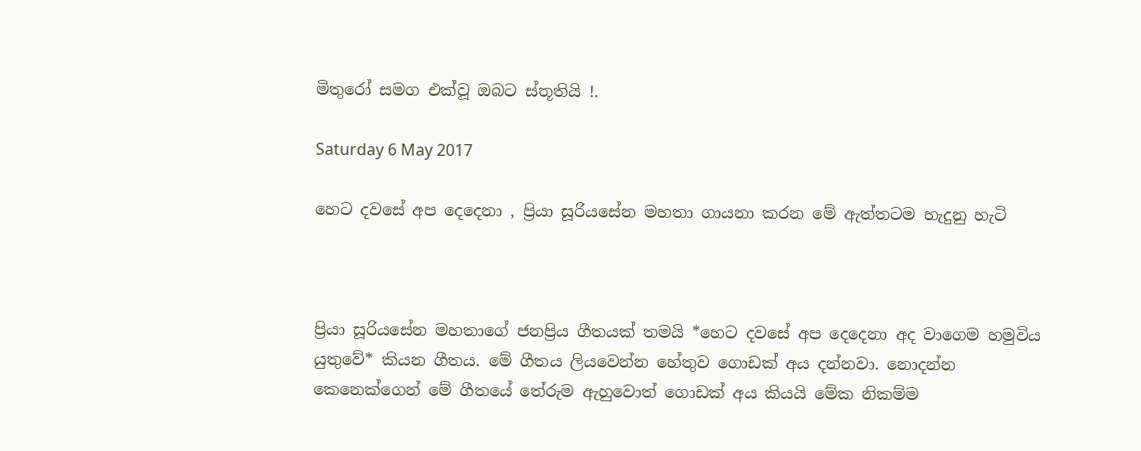මිතුරෝ සමග එක්වූ ඔබට ස්තූතියි !.

Saturday 6 May 2017

හෙට දවසේ අප දෙදෙනා , ප්‍රියා සූරියසේන මහතා ගායනා කරන මේ ඇත්තටම හැදුනු හැටි



ප්‍රියා සූරියසේන මහතාගේ ජනප්‍රිය ගීතයක් තමයි *හෙට දවසේ අප දෙදෙනා අද වාගෙම හමුවිය යුතුවේ* කියන ගීතය. මේ ගීතය ලියවෙන්න හේතුව ගොඩක් අය දන්නවා. නොදන්න කෙනෙක්ගෙන් මේ ගීතයේ තේරුම ඇහුවොත් ගොඩක් අය කියයි මේක නිකම්ම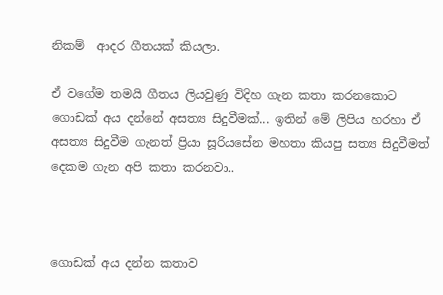නිකම්  ආදර ගීතයක් කියලා.

ඒ වගේම තමයි ගීතය ලියවුණු විදිහ ගැන කතා කරනකොට ගොඩක් අය දන්නේ අසත්‍ය සිදුවීමක්... ඉතින් මේ ලිපිය හරහා ඒ අසත්‍ය සිදුවීම ගැනත් ප්‍රියා සූරියසේන මහතා කියපු සත්‍ය සිදුවීමත් දෙකම ගැන අපි කතා කරනවා..



ගොඩක් අය දන්න කතාව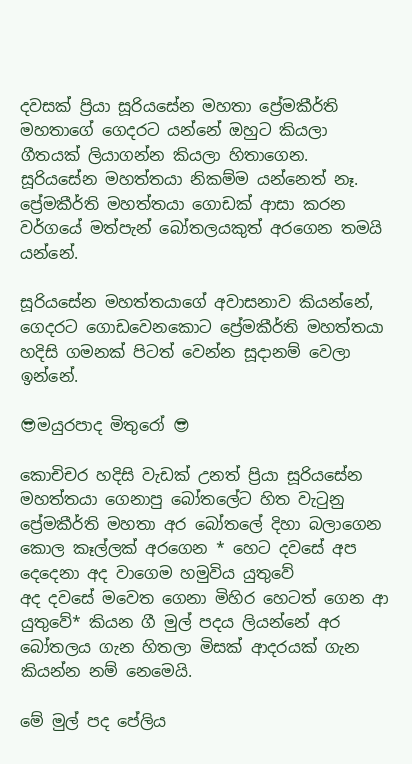දවසක් ප්‍රියා සූරියසේන මහතා ප්‍රේමකීර්ති මහතාගේ ගෙදරට යන්නේ ඔහුට කියලා ගීතයක් ලියාගන්න කියලා හිතාගෙන. සූරියසේන මහත්තයා නිකම්ම යන්නෙත් නෑ. ප්‍රේමකීර්ති මහත්තයා ගොඩක් ආසා කරන වර්ගයේ මත්පැන් බෝතලයකුත් අරගෙන තමයි යන්නේ.

සූරියසේන මහත්තයාගේ අවාසනාව කියන්නේ, ගෙදරට ගොඩවෙනකොට ප්‍රේමකීර්ති මහත්තයා හදිසි ගමනක් පිටත් වෙන්න සූදානම් වෙලා ඉන්නේ.

😎මයුරපාද මිතුරෝ 😎

කොචිචර හදිසි වැඩක් උනත් ප්‍රියා සූරියසේන මහත්තයා ගෙනාපු බෝතලේට හිත වැටුනු ප්‍රේමකීර්ති මහතා අර බෝතලේ දිහා බලාගෙන කොල කෑල්ලක් අරගෙන * හෙට දවසේ අප දෙදෙනා අද වාගෙම හමුවිය යුතුවේ
අද දවසේ මවෙත ගෙනා මිහිර හෙටත් ගෙන ආ යුතුවේ* කියන ගී මුල් පදය ලියන්නේ අර බෝතලය ගැන හිතලා මිසක් ආදරයක් ගැන කියන්න නම් නෙමෙයි.

මේ මුල් පද පේලිය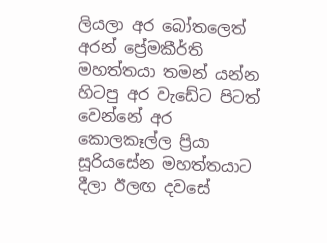ලියලා අර බෝතලෙත් අරන් ප්‍රේමකීර්ති මහත්තයා තමන් යන්න හිටපු අර වැඩේට පිටත් වෙන්නේ අර කොලකෑල්ල ප්‍රියා සූරියසේන මහත්තයාට දීලා ඊලඟ දවසේ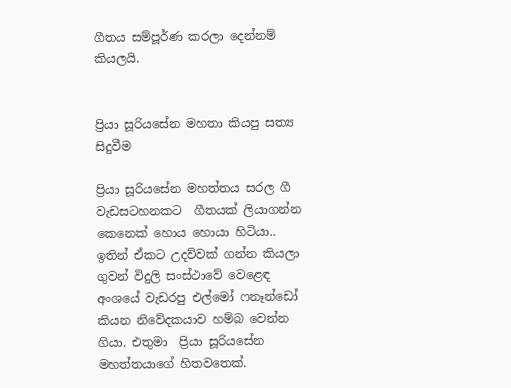ගීතය සම්පූර්ණ කරලා දෙන්නම් කියලයි.


ප්‍රියා සූරියසේන මහතා කියපු සත්‍ය සිදුවීම

ප්‍රියා සූරියසේන මහත්තය සරල ගී වැඩසටහනකට  ගීතයක් ලියාගන්න කෙනෙක් හොය හොයා හිටියා..
ඉතින් ඒකට උදව්වක් ගන්න කියලා ගුවන් විදුලි සංස්ථාවේ වෙළෙඳ අංශයේ වැඩරපු එල්මෝ ෆනෑන්ඩෝ කියන නිවේදකයාව හම්බ වෙන්න ගියා. එතුමා  ප්‍රියා සූරියසේන මහත්තයාගේ හිතවතෙක්.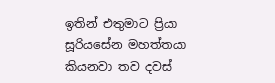ඉතින් එතුමාට ප්‍රියා සූරියසේන මහත්තයා  කියනවා තව දවස්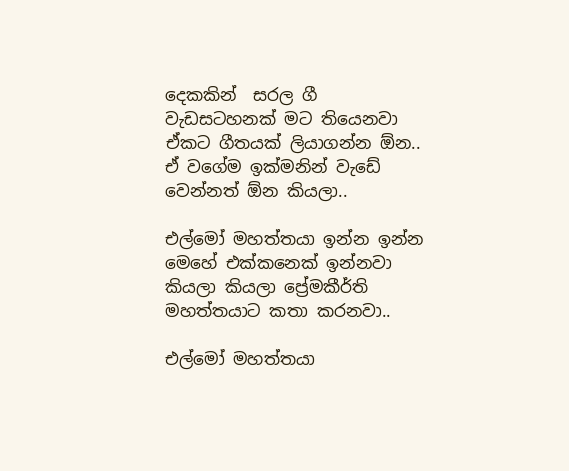දෙකකින්  සරල ගී වැඩසටහනක් මට තියෙනවා ඒකට ගීතයක් ලියාගන්න ඕන.. ඒ වගේම ඉක්මනින් වැඩේ වෙන්නත් ඕන කියලා..

එල්මෝ මහත්තයා ඉන්න ඉන්න මෙහේ එක්කනෙක් ඉන්නවා කියලා කියලා ප්‍රේමකීර්ති මහත්තයාට කතා කරනවා..

එල්මෝ මහත්තයා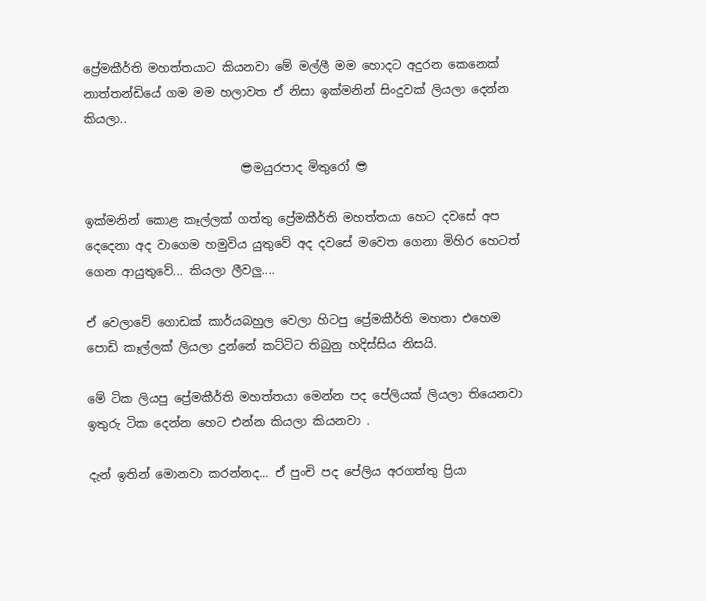ප්‍රේමකීර්ති මහත්තයාට කියනවා මේ මල්ලී මම හොදට අදුරන කෙනෙක් නාත්තන්ඩියේ ගම මම හලාවත ඒ නිසා ඉක්මනින් සිංදුවක් ලියලා දෙන්න කියලා..

                          😎මයුරපාද මිතුරෝ 😎

ඉක්මනින් කොළ කෑල්ලක් ගත්තු ප්‍රේමකීර්ති මහත්තයා හෙට දවසේ අප දෙදෙනා අද වාගෙම හමුවිය යුතුවේ අද දවසේ මවෙත ගෙනා මිහිර හෙටත් ගෙන ආයුතුවේ... කියලා ලීවලු....

ඒ වෙලාවේ ගොඩක් කාර්යබහුල වෙලා හිටපු ප්‍රේමකීර්ති මහතා එහෙම පොඩි කෑල්ලක් ලියලා දුන්නේ කට්ටිට තිබුනු හදිස්සිය නිසයි.

මේ ටික ලියපු ප්‍රේමකීර්ති මහත්තයා මෙන්න පද පේලියක් ලියලා තියෙනවා ඉතුරු ටික දෙන්න හෙට එන්න කියලා කියනවා .

දැන් ඉතින් මොනවා කරන්නද... ඒ පුංචි පද පේලිය අරගත්තු ප්‍රියා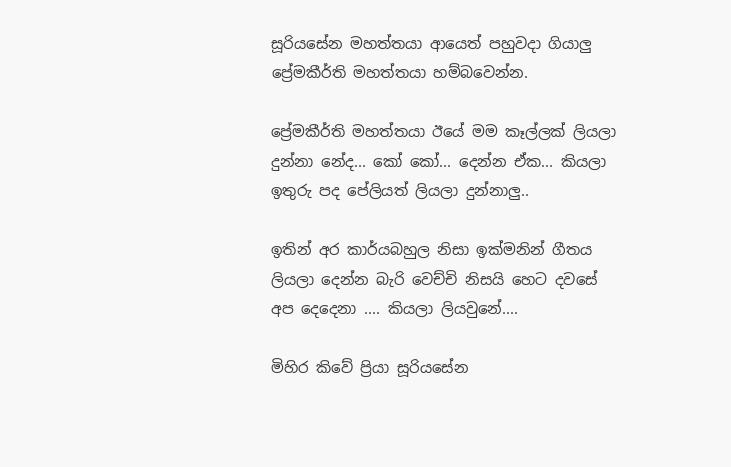සූරියසේන මහත්තයා ආයෙත් පහුවදා ගියාලු ප්‍රේමකීර්ති මහත්තයා හම්බවෙන්න.

ප්‍රේමකීර්ති මහත්තයා ඊයේ මම කෑල්ලක් ලියලා දුන්නා නේද... කෝ කෝ... දෙන්න ඒක... කියලා ඉතුරු පද පේලියත් ලියලා දුන්නාලු..

ඉතින් අර කාර්යබහුල නිසා ඉක්මනින් ගීතය ලියලා දෙන්න බැරි වෙච්චි නිසයි හෙට දවසේ අප දෙදෙනා .... කියලා ලියවුනේ....

මිහිර කිවේ ප්‍රියා සූරියසේන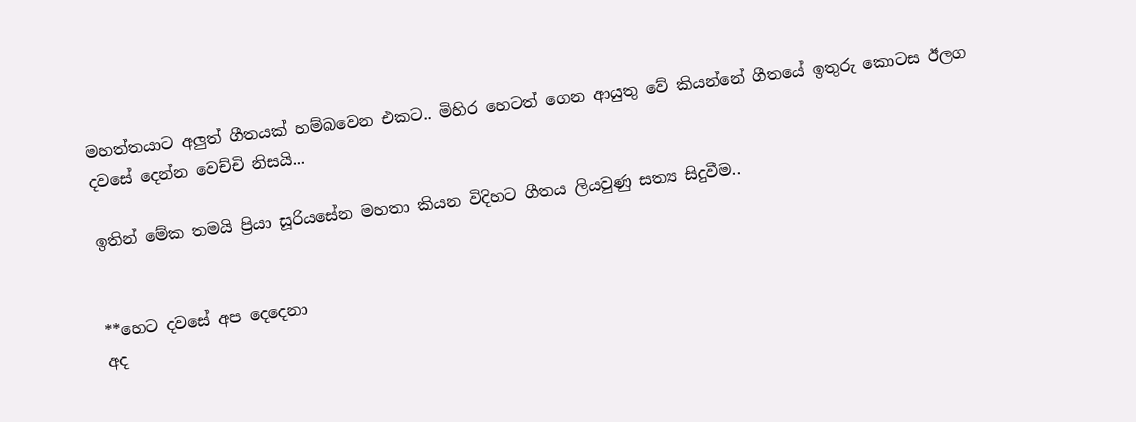මහත්තයාට අලුත් ගීතයක් හම්බවෙන එකට.. මිහිර හෙටත් ගෙන ආයුතු වේ කියන්නේ ගීතයේ ඉතුරු කොටස ඊලග දවසේ දෙන්න වෙච්චි නිසයි...

ඉතින් මේක තමයි ප්‍රියා සූරියසේන මහතා කියන විදිහට ගීතය ලියවුණු සත්‍ය සිදුවීම..


**හෙට දවසේ අප දෙදෙනා
අද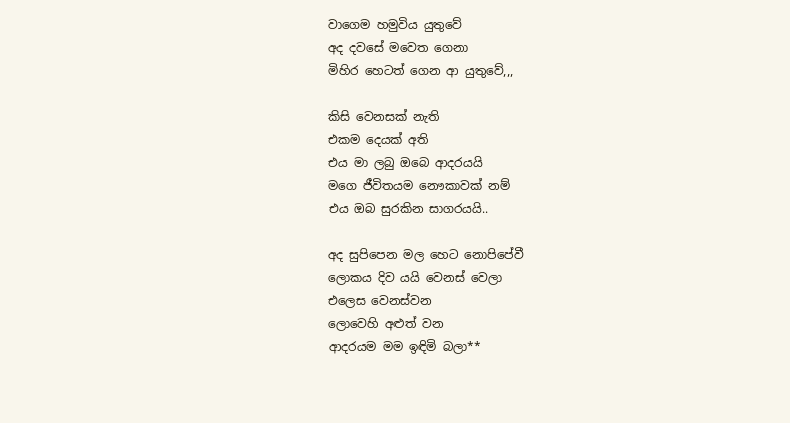වාගෙම හමුවිය යුතුවේ
අද දවසේ මවෙත ගෙනා
මිහිර හෙටත් ගෙන ආ යුතුවේ,,,

කිසි වෙනසක් නැති
එකම දෙයක් අති
එය මා ලබු ඔබෙ ආදරයයි
මගෙ ජීවිතයම නෞකාවක් නම්
එය ඔබ සුරකින සාගරයයි..

අද සුපිපෙන මල හෙට නොපිපේවී
ලොකය දිව යයි වෙනස් වෙලා
එලෙස වෙනස්වන
ලොවෙහි අළුත් වන
ආදරයම මම ඉඳිමි බලා**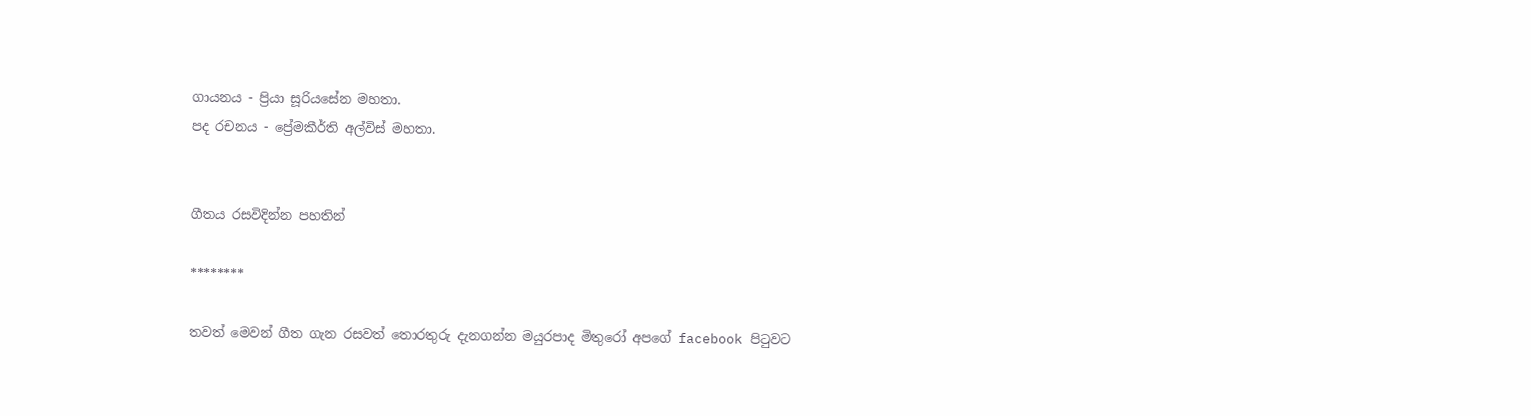ගායනය - ප්‍රියා සූරියසේන මහතා.
පද රචනය - ප්‍රේමකීර්ති අල්විස් මහතා.


ගීතය රසවිදින්න පහතින්

********

තවත් මෙවන් ගීත ගැන රසවත් තොරතුරු දැනගන්න මයුරපාද මිතුරෝ අපගේ facebook පිටුවට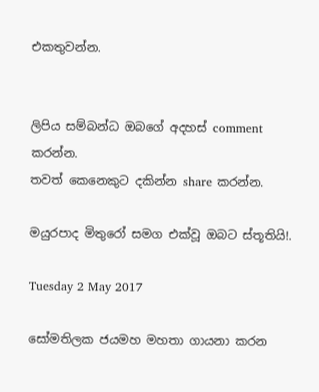එකතුවන්න.


ලිපිය සම්බන්ධ ඔබගේ අදහස් comment කරන්න.
තවත් කෙනෙකුට දකින්න share කරන්න.

මයුරපාද මිතුරෝ සමග එක්වූ ඔබට ස්තූතියි!.

Tuesday 2 May 2017

සෝමතිලක ජයමහ මහතා ගායනා කරන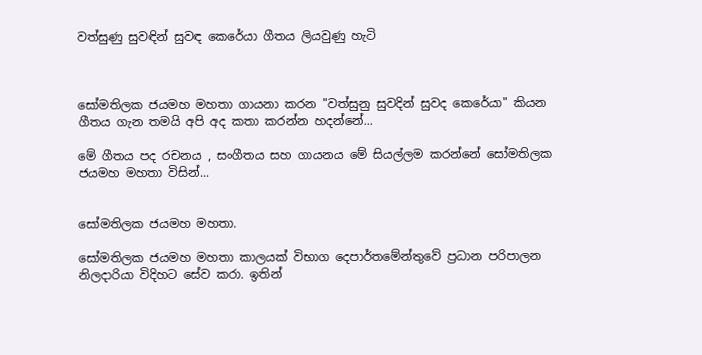වත්සුණු සුවඳින් සුවඳ කෙරේයා ගීතය ලියවුණු හැටි



සෝමතිලක ජයමහ මහතා ගායනා කරන "වත්සුනු සුවදින් සුවද කෙරේයා" කියන ගීතය ගැන තමයි අපි අද කතා කරන්න හදන්නේ...

මේ ගීතය පද රචනය , සංගීතය සහ ගායනය මේ සියල්ලම කරන්නේ සෝමතිලක ජයමහ මහතා විසින්...


සෝමතිලක ජයමහ මහතා.

සෝමතිලක ජයමහ මහතා කාලයක් විභාග දෙපාර්තමේන්තුවේ ප්‍රධාන පරිපාලන නිලදාරියා විදිහට සේව කරා. ඉතින්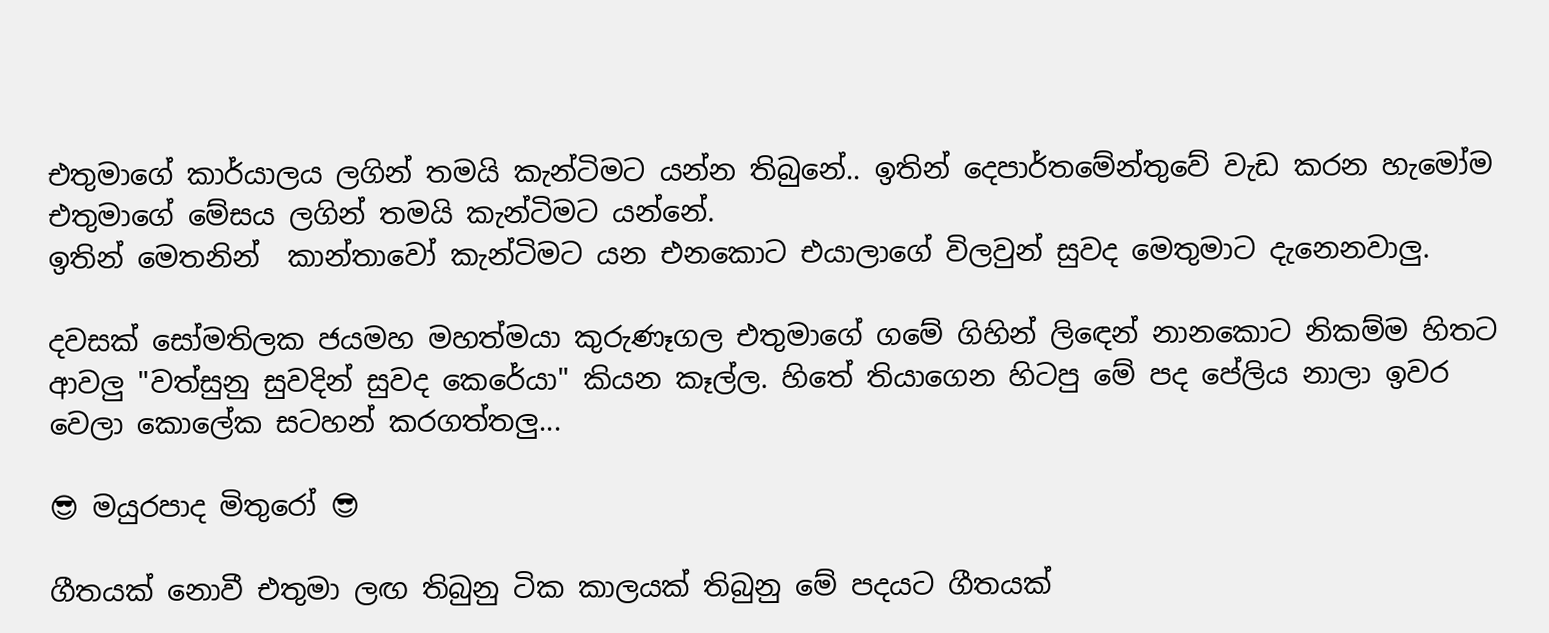එතුමාගේ කාර්යාලය ලගින් තමයි කැන්ටිමට යන්න තිබුනේ.. ඉතින් දෙපාර්තමේන්තුවේ වැඩ කරන හැමෝම එතුමාගේ මේසය ලගින් තමයි කැන්ටිමට යන්නේ.
ඉතින් මෙතනින්  කාන්තාවෝ කැන්ටිමට යන එනකොට එයාලාගේ විලවුන් සුවද මෙතුමාට දැනෙනවාලු.

දවසක් සෝමතිලක ජයමහ මහත්මයා කුරුණෑගල එතුමාගේ ගමේ ගිහින් ලිඳෙන් නානකොට නිකම්ම හිතට ආවලු "වත්සුනු සුවදින් සුවද කෙරේයා" කියන කෑල්ල. හිතේ තියාගෙන හිටපු මේ පද පේලිය නාලා ඉවර වෙලා කොලේක සටහන් කරගත්තලු...

😎 මයුරපාද මිතුරෝ 😎

ගීතයක් නොවී එතුමා ලඟ තිබුනු ටික කාලයක් තිබුනු මේ පදයට ගීතයක්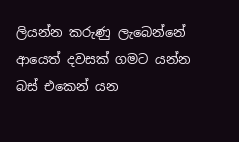ලියන්න කරුණු ලැබෙන්නේ ආයෙත් දවසක් ගමට යන්න බස් එකෙන් යන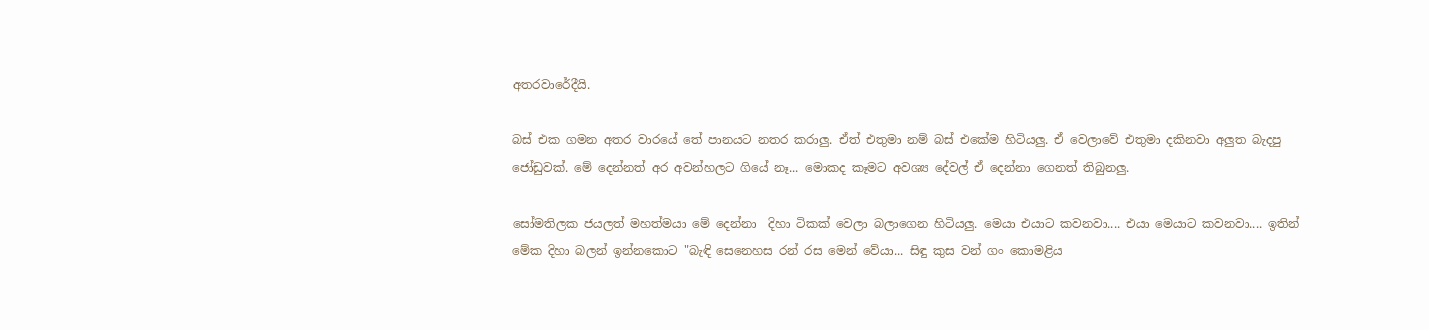අතරවාරේදීයි.

බස් එක ගමන අතර වාරයේ තේ පානයට නතර කරාලු. ඒත් එතුමා නම් බස් එකේම හිටියලු. ඒ වෙලාවේ එතුමා දකිනවා අලුත බැදපු ජෝඩුවක්. මේ දෙන්නත් අර අවන්හලට ගියේ නෑ... මොකද කෑමට අවශ්‍ය දේවල් ඒ දෙන්නා ගෙනත් තිබුනලු.

සෝමතිලක ජයලත් මහත්මයා මේ දෙන්නා  දිහා ටිකක් වෙලා බලාගෙන හිටියලු. මෙයා එයාට කවනවා.... එයා මෙයාට කවනවා.... ඉතින් මේක දිහා බලන් ඉන්නකොට "බැඳි සෙනෙහස රන් රස මෙන් වේයා... සිඳු කුස වන් ගං කොමළිය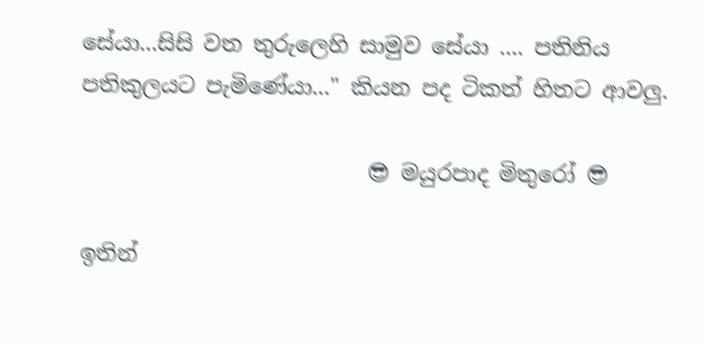සේයා...සිසි වත තුරුලෙහි සාමුව සේයා .... පතිනිය පතිකුලයට පැමිණේයා..." කියන පද ටිකත් හිතට ආවලු.

                          😎 මයුරපාද මිතුරෝ 😎

ඉතින්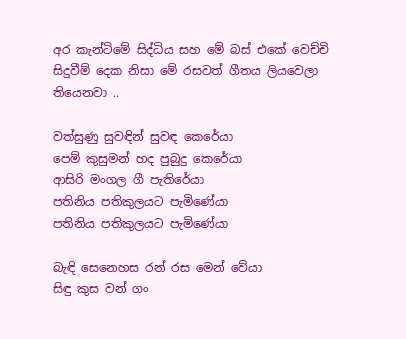අර කැන්ටිමේ සිද්ධිය සහ මේ බස් එකේ වෙච්චි සිදුවීම් දෙක නිසා මේ රසවත් ගීතය ලියවෙලා තියෙනවා ..

වත්සුණු සුවඳින් සුවඳ කෙරේයා
පෙම් කුසුමන් හද පුබුදු කෙරේයා
ආසිරි මංගල ගී පැතිරේයා
පතිනිය පතිකුලයට පැමිණේයා
පතිනිය පතිකුලයට පැමිණේයා

බැඳි සෙනෙහස රන් රස මෙන් වේයා
සිඳු කුස වන් ගං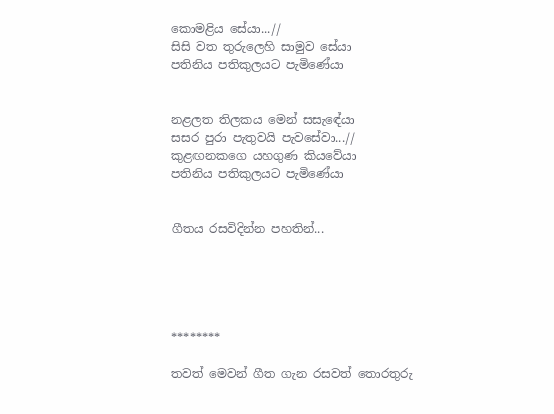කොමළිය සේයා...//
සිසි වත තුරුලෙහි සාමුව සේයා
පතිනිය පතිකුලයට පැමිණේයා


නළලත තිලකය මෙන් සසැඳේයා
සසර පුරා පැතුවයි පැවසේවා...//
කුළඟනකගෙ යහගුණ කියවේයා
පතිනිය පතිකුලයට පැමිණේයා


ගීතය රසවිදින්න පහතින්...





********

තවත් මෙවන් ගීත ගැන රසවත් තොරතුරු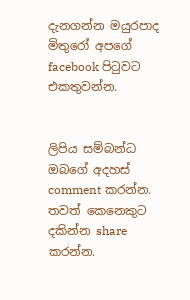දැනගන්න මයුරපාද මිතුරෝ අපගේ facebook පිටුවට එකතුවන්න.


ලිපිය සම්බන්ධ ඔබගේ අදහස් comment කරන්න.
තවත් කෙනෙකුට දකින්න share කරන්න.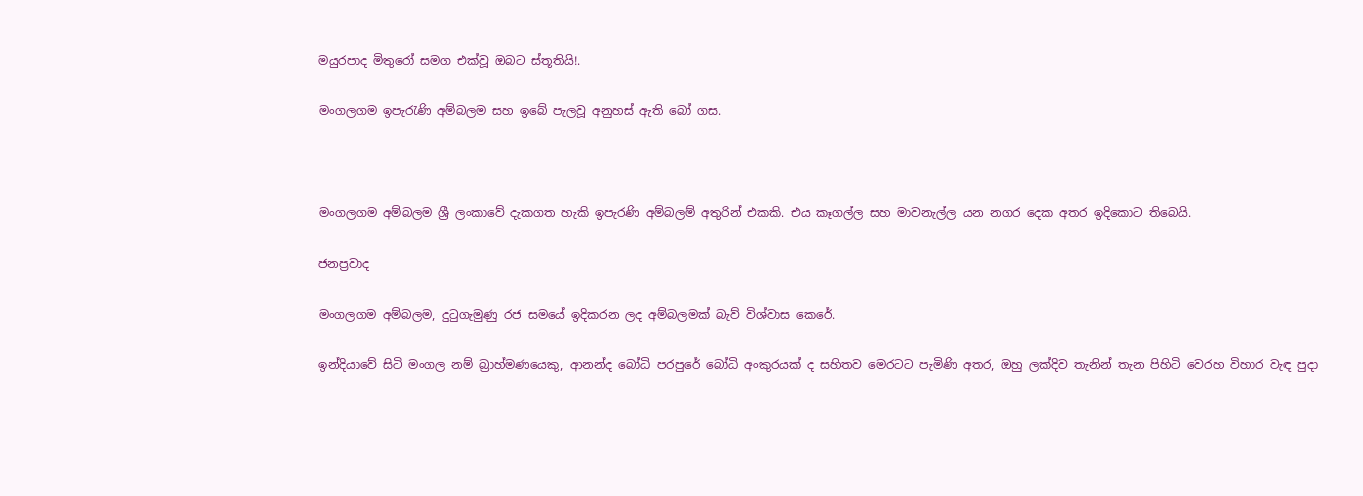මයුරපාද මිතුරෝ සමග එක්වූ ඔබට ස්තූතියි!.

මංගලගම ඉපැරැණි අම්බලම සහ ඉබේ පැලවූ අනුහස් ඇති බෝ ගස.



මංගලගම අම්බලම ශ්‍රී ලංකාවේ දැකගත හැකි ඉපැරණි අම්බලම් අතුරින් එකකි. එය කෑගල්ල සහ මාවනැල්ල යන නගර දෙක අතර ඉදිකොට තිබෙයි.

ජනප්‍රවාද

මංගලගම අම්බලම, දුටුගැමුණු රජ සමයේ ඉදිකරන ලද අම්බලමක් බැව් විශ්වාස කෙරේ.

ඉන්දියාවේ සිටි මංගල නම් බ්‍රාහ්මණයෙකු, ආනන්ද බෝධි පරපුරේ බෝධි අංකුරයක් ද සහිතව මෙරටට පැමිණි අතර, ඔහු ලක්දිව තැනින් තැන පිහිටි වෙරහ විහාර වැඳ පුදා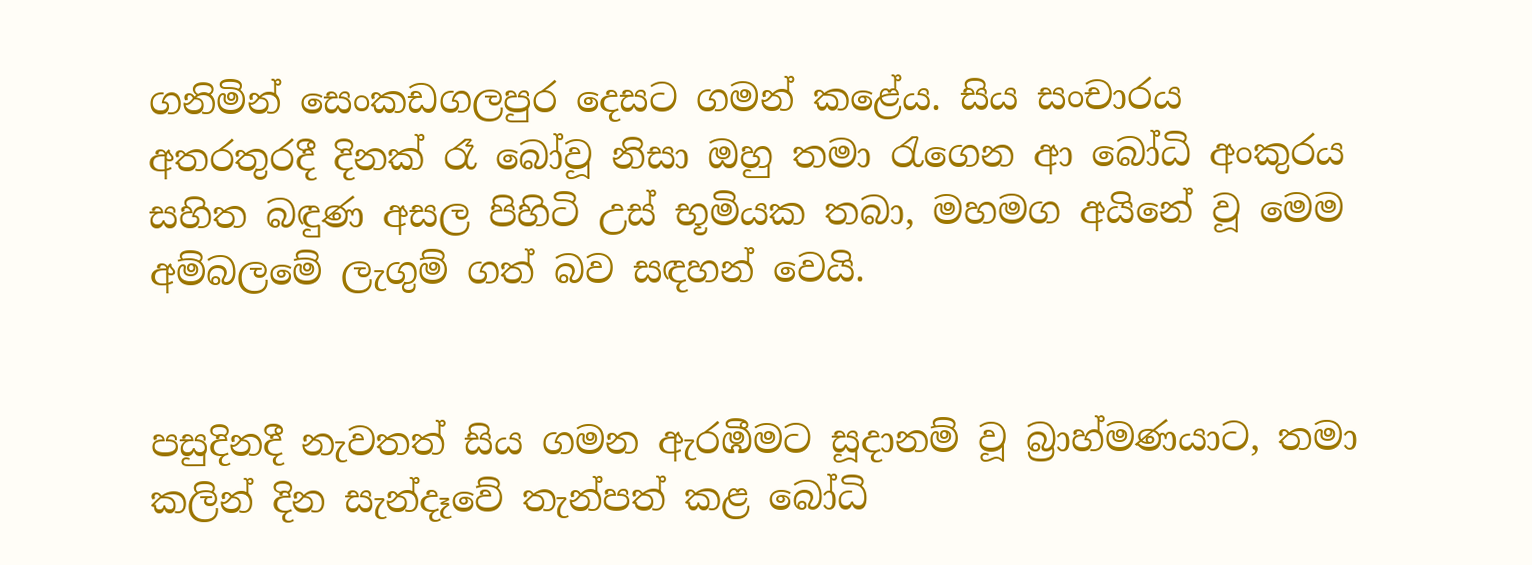ගනිමින් සෙංකඩගලපුර දෙසට ගමන් කළේය. සිය සංචාරය අතරතුරදී දිනක් රෑ බෝවූ නිසා ඔහු තමා රැගෙන ආ බෝධි අංකුරය සහිත බඳුණ අසල පිහිටි උස් භූමියක තබා, මහමග අයිනේ වූ මෙම අම්බලමේ ලැගුම් ගත් බව සඳහන් වෙයි.


පසුදිනදී නැවතත් සිය ගමන ඇරඹීමට සූදානම් වූ බ්‍රාහ්මණයාට, තමා කලින් දින සැන්දෑවේ තැන්පත් කළ බෝධි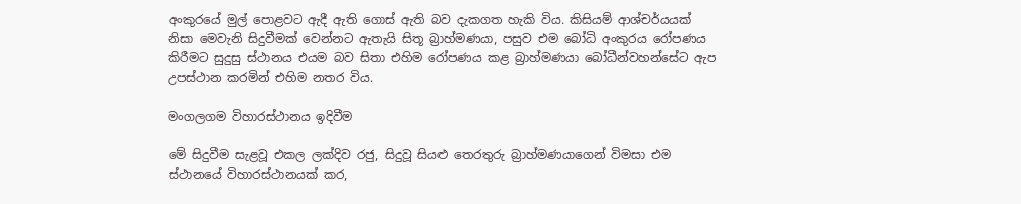අංකුරයේ මුල් පොළවට ඇදී ඇති ගොස් ඇති බව දැකගත හැකි විය. කිසියම් ආශ්චර්යයක් නිසා මෙවැනි සිදුවීමක් වෙන්නට ඇතැයි සිතූ බ්‍රාහ්මණයා, පසුව එම බෝධි අංකුරය රෝපණය කිරීමට සුදුසු ස්ථානය එයම බව සිතා එහිම රෝපණය කළ බ්‍රාහ්මණයා බෝධීන්වහන්සේට ඇප උපස්ථාන කරමින් එහිම නතර විය.

මංගලගම විහාරස්ථානය ඉදිවීම

මේ සිදුවීම සැළවූ එකල ලක්දිව රජු, සිදුවූ සියළු තෙරතුරු බ්‍රාහ්මණයාගෙන් විමසා එම ස්ථානයේ විහාරස්ථානයක් කර,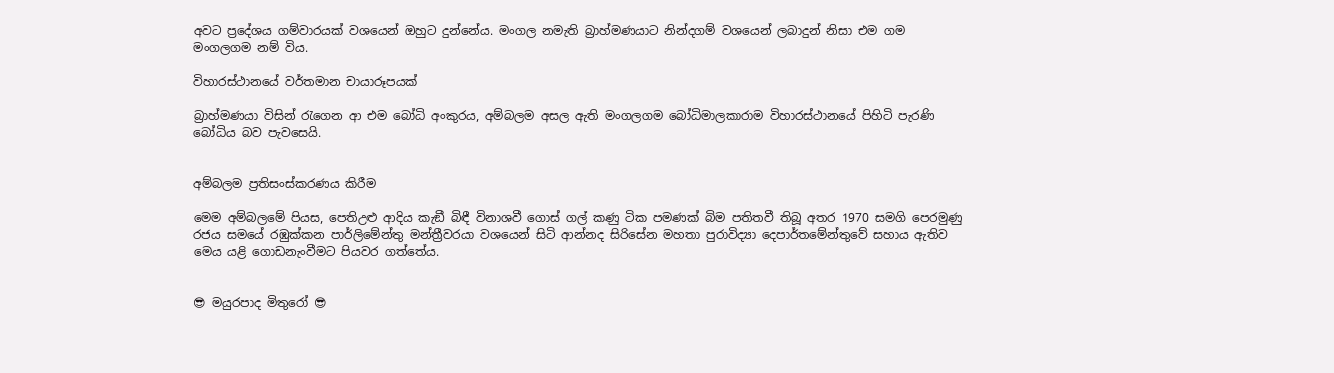අවට ප්‍රදේශය ගම්වාරයක් වශයෙන් ඔහුට දුන්නේය. මංගල නමැති බ්‍රාහ්මණයාට නින්දගම් වශයෙන් ලබාදුන් නිසා එම ගම මංගලගම නම් විය.

විහාරස්ථානයේ වර්තමාන චායාරූපයක්

බ්‍රාහ්මණයා විසින් රැගෙන ආ එම බෝධි අංකුරය, අම්බලම අසල ඇති මංගලගම බෝධිමාලකාරාම විහාරස්ථානයේ පිහිටි පැරණි බෝධිය බව පැවසෙයි.


අම්බලම ප්‍රතිසංස්කරණය කිරීම

මෙම අම්බලමේ පියස, පෙතිඋළු ආදිය කැඞී බිඳී විනාශවී ගොස් ගල් කණු ටික පමණක් බිම පතිතවී තිබූ අතර 1970 සමගි පෙරමුණු රජය සමයේ රඹුක්කන පාර්ලිමේන්තු මන්ත්‍රීවරයා වශයෙන් සිටි ආන්නද සිරිසේන මහතා පුරාවිද්‍යා දෙපාර්තමේන්තුවේ සහාය ඇතිව මෙය යළි ගොඩනැංවීමට පියවර ගත්තේය.


😎 මයුරපාද මිතුරෝ 😎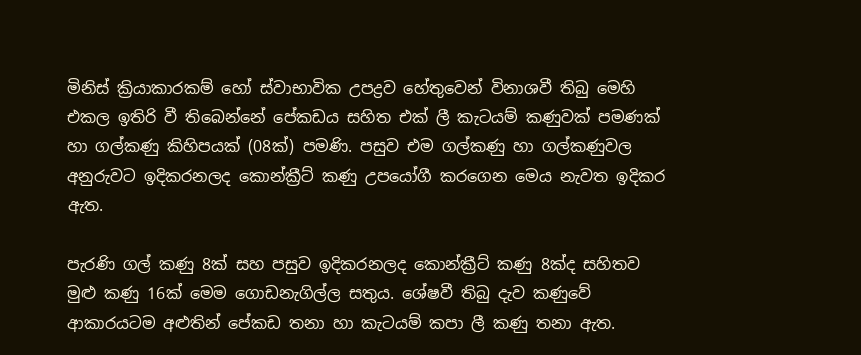මිනිස් ක්‍රියාකාරකම් හෝ ස්වාභාවික උපද්‍රව හේතුවෙන් විනාශවී තිබු මෙහි එකල ඉතිරි වී තිබෙන්නේ පේකඩය සහිත එක් ලී කැටයම් කණුවක් පමණක් හා ගල්කණු කිහිපයක් (08ක්) පමණි. පසුව එම ගල්කණු හා ගල්කණුවල අනුරුවට ඉදිකරනලද කොන්ක්‍රීට් කණු උපයෝගී කරගෙන මෙය නැවත ඉදිකර ඇත.

පැරණි ගල් කණු 8ක් සහ පසුව ඉදිකරනලද කොන්ක්‍රීට් කණු 8ක්ද සහිතව මුළු කණු 16ක් මෙම ගොඩනැගිල්ල සතුය. ශේෂවී තිබු දැව කණුවේ ආකාරයටම අළුතින් පේකඩ තනා හා කැටයම් කපා ලී කණු තනා ඇත.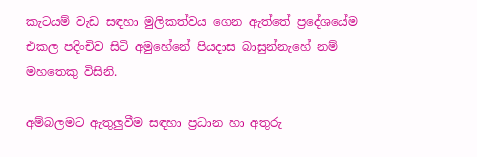කැටයම් වැඩ සඳහා මුලිකත්වය ගෙන ඇත්තේ ප්‍රදේශයේම එකල පදිංචිව සිටි අමුහේනේ පියදාස බාසුන්නැහේ නම් මහතෙකු විසිනි.

අම්බලමට ඇතුලුවීම සඳහා ප්‍රධාන හා අතුරු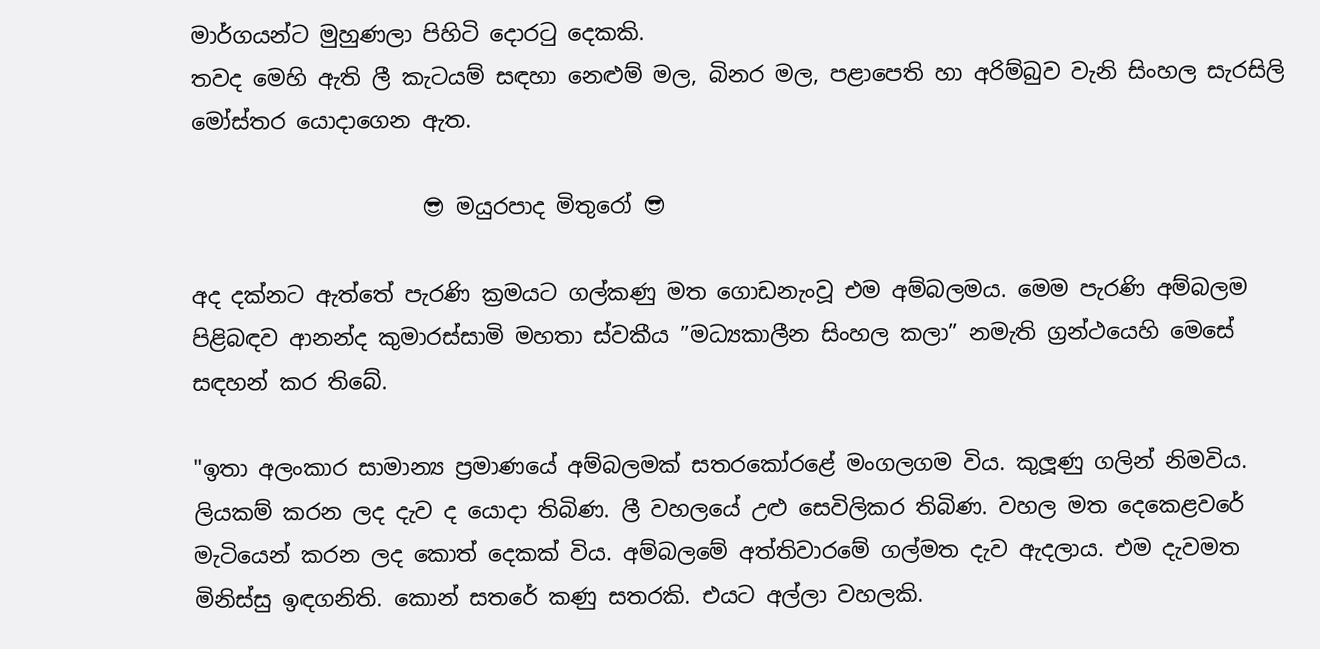මාර්ගයන්ට මුහුණලා පිහිටි දොරටු දෙකකි.
තවද මෙහි ඇති ලී කැටයම් සඳහා නෙළුම් මල, බිනර මල, පළාපෙති හා අරිම්බුව වැනි සිංහල සැරසිලි මෝස්‌තර යොදාගෙන ඇත.

                     😎 මයුරපාද මිතුරෝ 😎

අද දක්නට ඇත්තේ පැරණි ක්‍රමයට ගල්කණු මත ගොඩනැංවූ එම අම්බලමය. මෙම පැරණි අම්බලම පිළිබඳව ආනන්ද කුමාරස්සාමි මහතා ස්වකීය ”මධ්‍යකාලීන සිංහල කලා” නමැති ග්‍රන්ථයෙහි මෙසේ සඳහන් කර තිබේ.

"ඉතා අලංකාර සාමාන්‍ය ප්‍රමාණයේ අම්බලමක් සතරකෝරළේ මංගලගම විය. කුලූණු ගලින් නිමවිය. ලියකම් කරන ලද දැව ද යොදා තිබිණ. ලී වහලයේ උළු සෙවිලිකර තිබිණ. වහල මත දෙකෙළවරේ මැටියෙන් කරන ලද කොත් දෙකක් විය. අම්බලමේ අත්තිවාරමේ ගල්මත දැව ඇදලාය. එම දැවමත මිනිස්සු ඉඳගනිති. කොන් සතරේ කණු සතරකි. එයට අල්ලා වහලකි.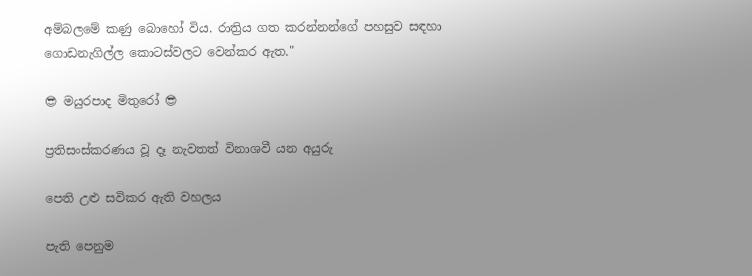අම්බලමේ කණු බොහෝ විය. රාත්‍රිය ගත කරන්නන්ගේ පහසුව සඳහා ගොඩනැගිල්ල කොටස්වලට වෙන්කර ඇත."

😎 මයුරපාද මිතුරෝ 😎

ප්‍රතිසංස්කරණය වූ දෑ නැවතත් විනාශවී යන අයුරු

පෙති උළු සවිකර ඇති වහලය

පැති පෙනුම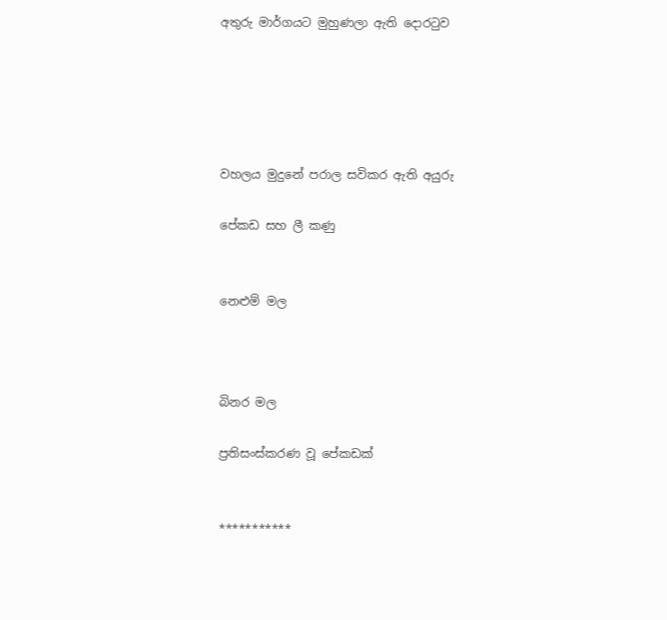අතුරු මාර්ගයට මුහුණලා ඇති දොරටුව





වහලය මුදුනේ පරාල සවිකර ඇති අයුරු

පේකඩ සහ ලී කණු


නෙළුම් මල



බිනර මල

ප්‍රතිසංස්කරණ වූ පේකඩක්


***********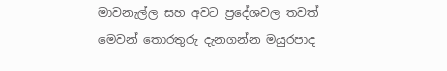මාවනැල්ල සහ අවට ප්‍රදේශවල තවත් මෙවන් තොරතුරු දැනගන්න මයුරපාද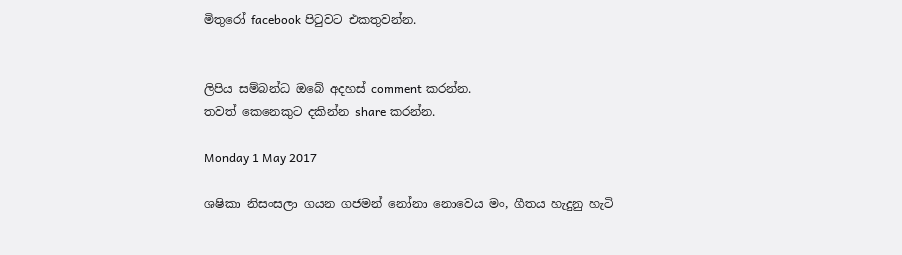මිතුරෝ facebook පිටුවට එකතුවන්න.


ලිපිය සම්බන්ධ ඔබේ අදහස් comment කරන්න.
තවත් කෙනෙකුට දකින්න share කරන්න.

Monday 1 May 2017

ශෂිකා නිසංසලා ගයන ගජමන් නෝනා නොවෙය මං, ගීතය හැදුනු හැටි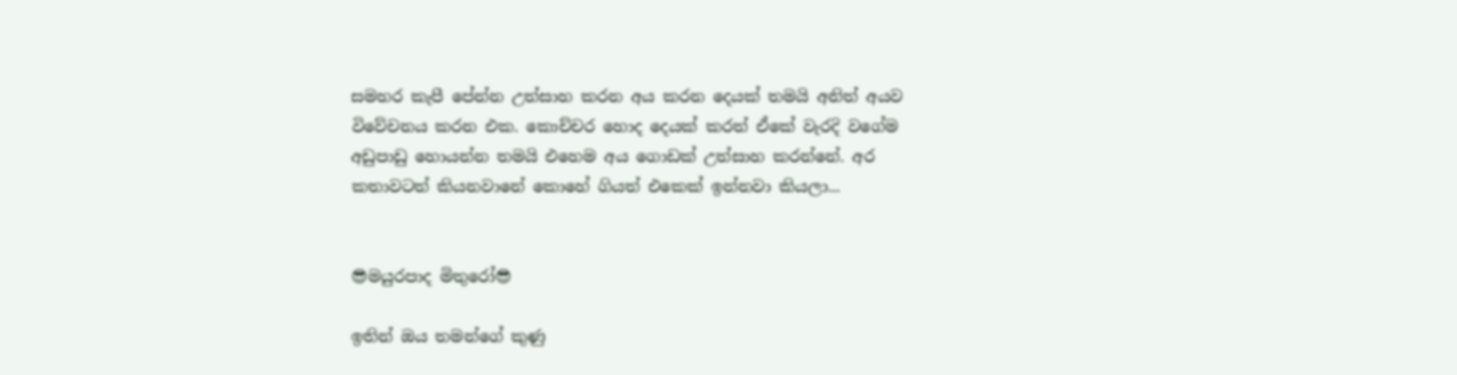සමහර කැපී පේන්න උත්සාහ කරන අය කරන දෙයක් තමයි අනිත් අයව විවේචනය කරන එක. කොච්චර හොද දෙයක් කරත් ඒකේ වැරදි වගේම අඩුපාඩු හොයන්න තමයි එහෙම අය ගොඩක් උත්සාහ කරන්නේ. අර කතාවටත් කියනවානේ කොහේ ගියත් එකෙක් ඉන්නවා කියලා...


😎මයුරපාද මිතුරෝ😎

ඉතින් ඔය තමන්ගේ කුණු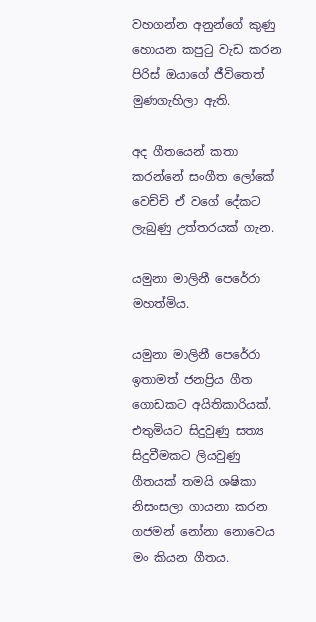වහගන්න අනුන්ගේ කුණු හොයන කපුටු වැඩ කරන පිරිස් ඔයාගේ ජීවිතෙත් මුණගැහිලා ඇති.

අද ගීතයෙන් කතා කරන්නේ සංගීත ලෝකේ වෙච්චි ඒ වගේ දේකට ලැබුණු උත්තරයක් ගැන.

යමුනා මාලිනී පෙරේරා මහත්මිය.

යමුනා මාලිනී පෙරේරා ඉතාමත් ජනප්‍රිය ගීත ගොඩකට අයිතිකාරියක්. එතුමියට සිදුවුණු සත්‍ය සිදුවීමකට ලියවුණු ගීතයක් තමයි ශෂිකා නිසංසලා ගායනා කරන ගජමන් නෝනා නොවෙය මං කියන ගීතය.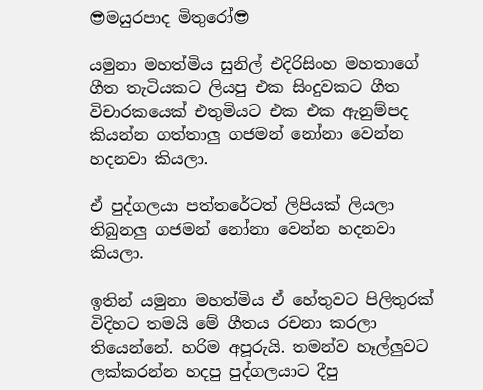😎මයුරපාද මිතුරෝ😎

යමුනා මහත්මිය සුනිල් එදිරිසිංහ මහතාගේ ගීත තැටියකට ලියපු එක සිංදුවකට ගීත විචාරකයෙක් එතුමියට එක එක ඇනුම්පද කියන්න ගත්තාලු ගජමන් නෝනා වෙන්න හදනවා කියලා.

ඒ පුද්ගලයා පත්තරේටත් ලිපියක් ලියලා තිබුනලු ගජමන් නෝනා වෙන්න හදනවා කියලා.

ඉතින් යමුනා මහත්මිය ඒ හේතුවට පිලිතුරක් විදිහට තමයි ‍මේ ගීතය රචනා කරලා තියෙන්නේ. හරිම අපූරුයි. තමන්ව හෑල්ලුවට ලක්කරන්න හදපු පුද්ගලයාට දීපු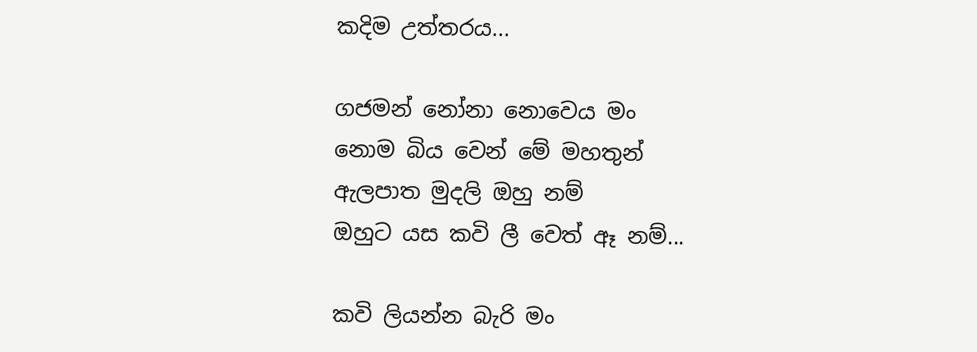කදිම උත්තරය...

ගජමන් නෝනා නොවෙය මං
නොම බිය වෙන් මේ මහතුන්
ඇලපාත මුදලි ඔහු නම්
ඔහුට යස කවි ලී වෙත් ඈ නම්...

කවි ලියන්න බැරි මං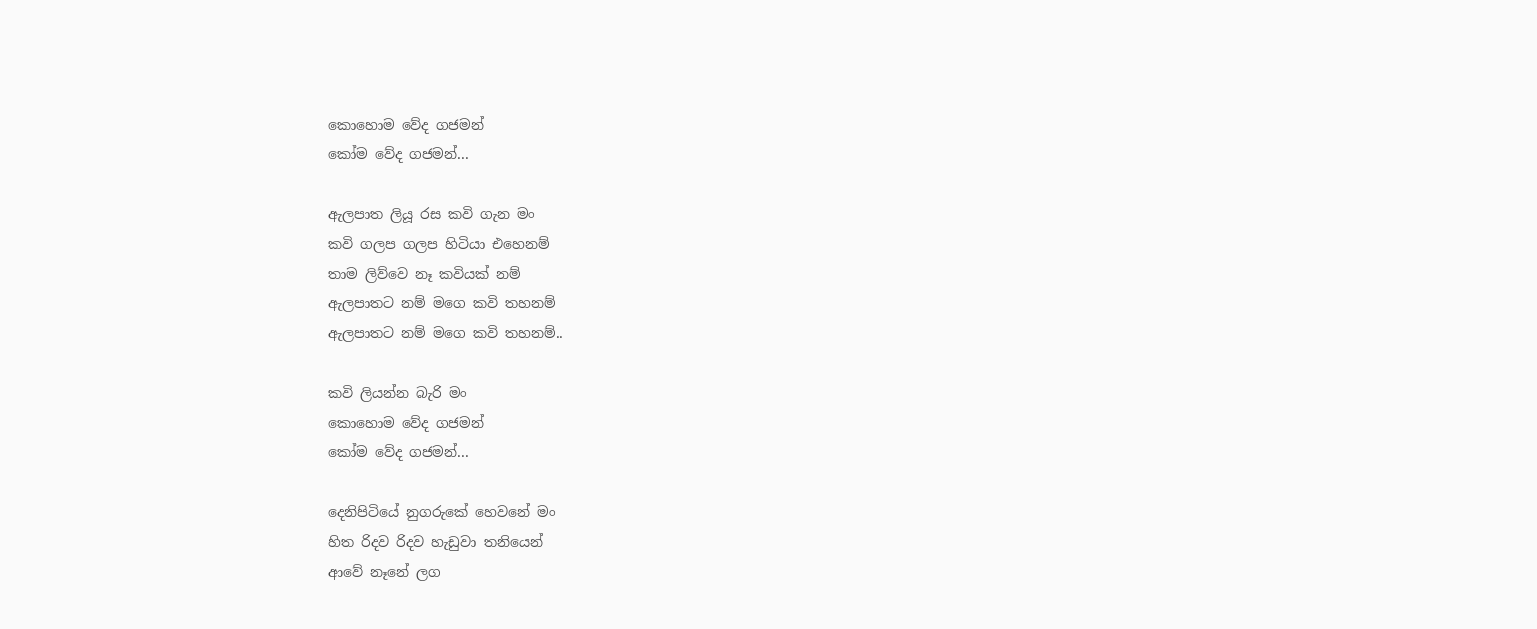කොහොම වේද ගජමන්
කෝම වේද ගජමන්...

ඇලපාත ලියූ රස කවි ගැන මං
කවි ගලප ගලප හිටියා එහෙනම්
තාම ලිව්වෙ නෑ කවියක් නම්
ඇලපාතට නම් මගෙ කවි තහනම්
ඇලපාතට නම් මගෙ කවි තහනම්..

කවි ලියන්න බැරි මං
කොහොම වේද ගජමන්
කෝම වේද ගජමන්...

දෙනිපිටියේ නුගරුකේ හෙවනේ මං
හිත රිදව රිදව හැඩුවා තනියෙන්
ආවේ නෑනේ ලග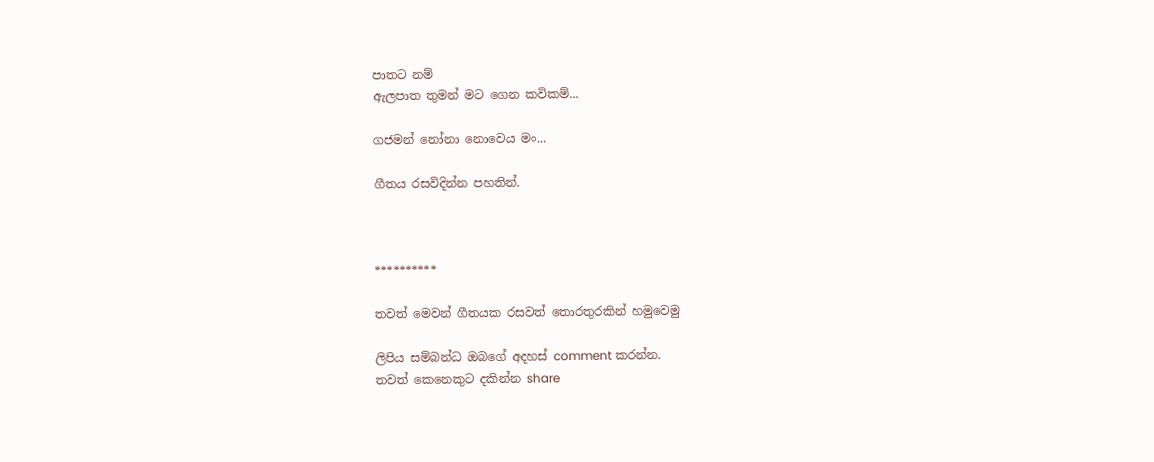පාතට නම්
ඇලපාත තුමන් මට ගෙන කවිකම්...

ගජමන් නෝනා නොවෙය මං...

ගීතය රසවිදින්න පහතින්.



**********

තවත් මෙවන් ගීතයක රසවත් තොරතුරකින් හමුවෙමු

ලිපිය සම්බන්ධ ඔබගේ අදහස් comment කරන්න.
තවත් කෙනෙකුට දකින්න share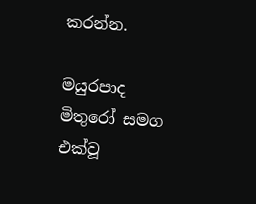කරන්න.

මයුරපාද මිතුරෝ සමග එක්වූ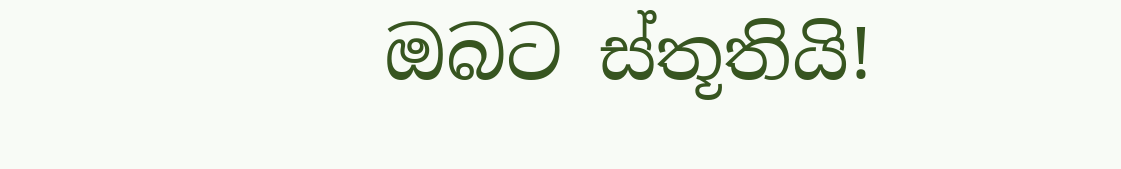ඔබට ස්තූතියි!